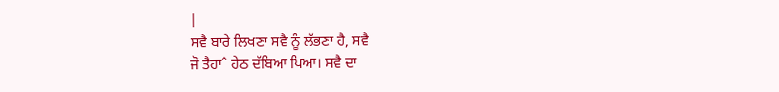|
ਸਵੈ ਬਾਰੇ ਲਿਖਣਾ ਸਵੈ ਨੂੰ ਲੱਭਣਾ ਹੈ, ਸਵੈ
ਜੋ ਤੈਹਾˆ ਹੇਠ ਦੱਬਿਆ ਪਿਆ। ਸਵੈ ਦਾ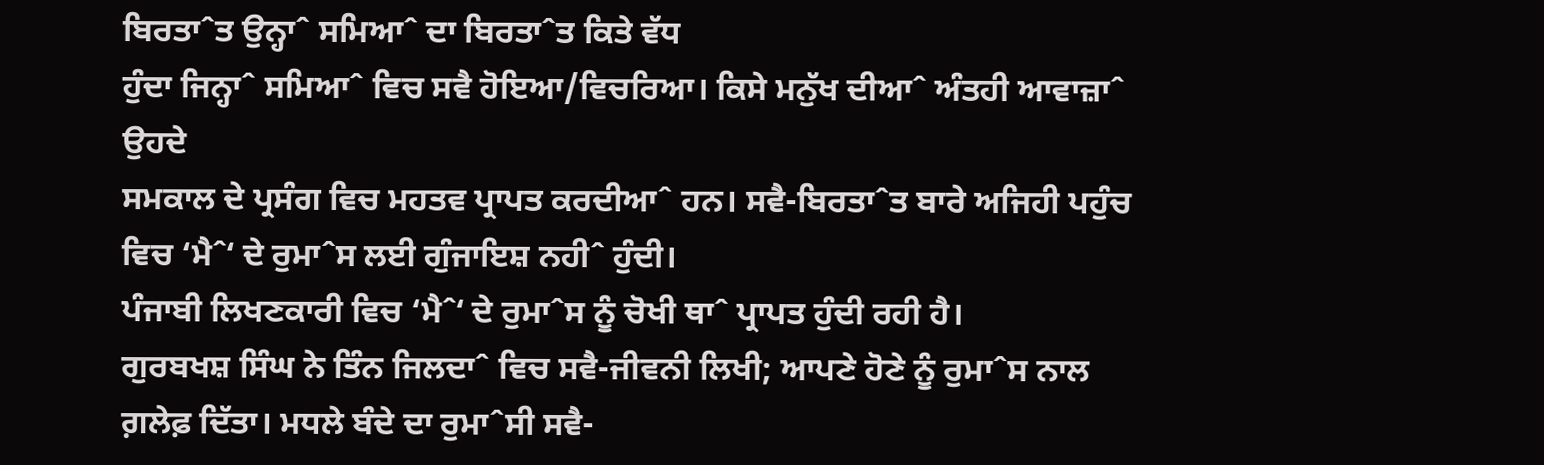ਬਿਰਤਾˆਤ ਉਨ੍ਹਾˆ ਸਮਿਆˆ ਦਾ ਬਿਰਤਾˆਤ ਕਿਤੇ ਵੱਧ
ਹੁੰਦਾ ਜਿਨ੍ਹਾˆ ਸਮਿਆˆ ਵਿਚ ਸਵੈ ਹੋਇਆ/ਵਿਚਰਿਆ। ਕਿਸੇ ਮਨੁੱਖ ਦੀਆˆ ਅੰਤਹੀ ਆਵਾਜ਼ਾˆ ਉਹਦੇ
ਸਮਕਾਲ ਦੇ ਪ੍ਰਸੰਗ ਵਿਚ ਮਹਤਵ ਪ੍ਰਾਪਤ ਕਰਦੀਆˆ ਹਨ। ਸਵੈ-ਬਿਰਤਾˆਤ ਬਾਰੇ ਅਜਿਹੀ ਪਹੁੰਚ
ਵਿਚ ‘ਮੈˆ‘ ਦੇ ਰੁਮਾˆਸ ਲਈ ਗੁੰਜਾਇਸ਼ ਨਹੀˆ ਹੁੰਦੀ।
ਪੰਜਾਬੀ ਲਿਖਣਕਾਰੀ ਵਿਚ ‘ਮੈˆ‘ ਦੇ ਰੁਮਾˆਸ ਨੂੰ ਚੋਖੀ ਥਾˆ ਪ੍ਰਾਪਤ ਹੁੰਦੀ ਰਹੀ ਹੈ।
ਗੁਰਬਖਸ਼ ਸਿੰਘ ਨੇ ਤਿੰਨ ਜਿਲਦਾˆ ਵਿਚ ਸਵੈ-ਜੀਵਨੀ ਲਿਖੀ; ਆਪਣੇ ਹੋਣੇ ਨੂੰ ਰੁਮਾˆਸ ਨਾਲ
ਗ਼ਲੇਫ਼ ਦਿੱਤਾ। ਮਧਲੇ ਬੰਦੇ ਦਾ ਰੁਮਾˆਸੀ ਸਵੈ-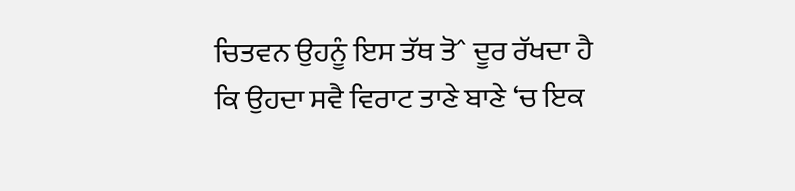ਚਿਤਵਨ ਉਹਨੂੰ ਇਸ ਤੱਥ ਤੋˆ ਦੂਰ ਰੱਖਦਾ ਹੈ
ਕਿ ਉਹਦਾ ਸਵੈ ਵਿਰਾਟ ਤਾਣੇ ਬਾਣੇ ‘ਚ ਇਕ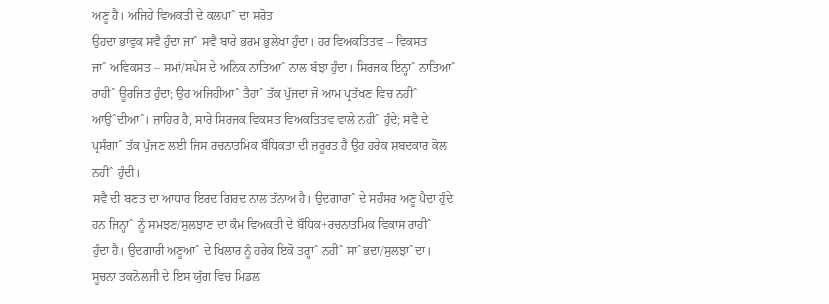ਅਣੂ ਹੈ। ਅਜਿਹੇ ਵਿਅਕਤੀ ਦੇ ਕਲਪਾˆ ਦਾ ਸਰੋਤ
ਉਹਦਾ ਭਾਵੁਕ ਸਵੈ ਹੁੰਦਾ ਜਾˆ ਸਵੈ ਬਾਰੇ ਭਰਮ ਭੁਲੇਖਾ ਹੁੰਦਾ। ਹਰ ਵਿਅਕਤਿਤਵ – ਵਿਕਸਤ
ਜਾˆ ਅਵਿਕਸਤ – ਸਮਾਂ/ਸਪੇਸ ਦੇ ਅਨਿਕ ਨਾਤਿਆˆ ਨਾਲ ਬੱਝਾ ਹੁੰਦਾ। ਸਿਰਜਕ ਇਨ੍ਹਾˆ ਨਾਤਿਆˆ
ਰਾਹੀˆ ਊਰਜਿਤ ਹੁੰਦਾ; ਉਹ ਅਜਿਹੀਆˆ ਤੈਹਾˆ ਤੱਕ ਪੁੱਜਦਾ ਜੋ ਆਮ ਪ੍ਰਤੱਖਣ ਵਿਚ ਨਹੀˆ
ਆਉˆਦੀਆˆ। ਜ਼ਾਹਿਰ ਹੈ, ਸਾਰੇ ਸਿਰਜਕ ਵਿਕਸਤ ਵਿਅਕਤਿਤਵ ਵਾਲੇ ਨਹੀˆ ਹੁੰਦੇ; ਸਵੈ ਦੇ
ਪ੍ਰਸੰਗਾˆ ਤੱਕ ਪੁੱਜਣ ਲਈ ਜਿਸ ਰਚਨਾਤਮਿਕ ਬੌਧਿਕਤਾ ਦੀ ਜ਼ਰੂਰਤ ਹੈ ਉਹ ਹਰੇਕ ਸ਼ਬਦਕਾਰ ਕੋਲ
ਨਹੀˆ ਹੁੰਦੀ।
ਸਵੈ ਦੀ ਬਣਤ ਦਾ ਆਧਾਰ ਇਰਦ ਗਿਰਦ ਨਾਲ ਤੱਨਾਅ ਹੈ। ਉਦਗਾਰਾˆ ਦੇ ਸਹੰਸਰ ਅਣੂ ਪੈਦਾ ਹੁੰਦੇ
ਹਨ ਜਿਨ੍ਹਾˆ ਨੂੰ ਸਮਝਣ/ਸੁਲਝਾਣ ਦਾ ਕੰਮ ਵਿਅਕਤੀ ਦੇ ਬੌਧਿਕ+ਰਚਨਾਤਮਿਕ ਵਿਕਾਸ ਰਾਹੀˆ
ਹੁੰਦਾ ਹੈ। ਉਦਗਾਰੀ ਅਣੂਆˆ ਦੇ ਖਿਲਾਰ ਨੂੰ ਹਰੇਕ ਇਕੋ ਤਰ੍ਹਾˆ ਨਹੀˆ ਸਾˆਭਦਾ/ਸੁਲਝਾˆਦਾ।
ਸੂਚਨਾ ਤਕਨੋਲਜੀ ਦੇ ਇਸ ਯੁੱਗ ਵਿਚ ਮਿਡਲ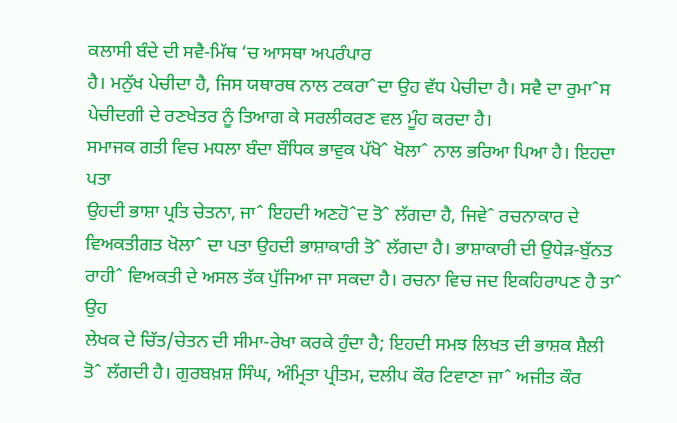ਕਲਾਸੀ ਬੰਦੇ ਦੀ ਸਵੈ-ਮਿੱਥ ‘ਚ ਆਸਥਾ ਅਪਰੰਪਾਰ
ਹੈ। ਮਨੁੱਖ ਪੇਚੀਦਾ ਹੈ, ਜਿਸ ਯਥਾਰਥ ਨਾਲ ਟਕਰਾˆਦਾ ਉਹ ਵੱਧ ਪੇਚੀਦਾ ਹੈ। ਸਵੈ ਦਾ ਰੁਮਾˆਸ
ਪੇਚੀਦਗੀ ਦੇ ਰਣਖੇਤਰ ਨੂੰ ਤਿਆਗ ਕੇ ਸਰਲੀਕਰਣ ਵਲ ਮੂੰਹ ਕਰਦਾ ਹੈ।
ਸਮਾਜਕ ਗਤੀ ਵਿਚ ਮਧਲਾ ਬੰਦਾ ਬੌਧਿਕ ਭਾਵੁਕ ਪੱਖੋˆ ਖੋਲਾˆ ਨਾਲ ਭਰਿਆ ਪਿਆ ਹੈ। ਇਹਦਾ ਪਤਾ
ਉਹਦੀ ਭਾਸ਼ਾ ਪ੍ਰਤਿ ਚੇਤਨਾ, ਜਾˆ ਇਹਦੀ ਅਣਹੋˆਦ ਤੋˆ ਲੱਗਦਾ ਹੈ, ਜਿਵੇˆ ਰਚਨਾਕਾਰ ਦੇ
ਵਿਅਕਤੀਗਤ ਖੋਲਾˆ ਦਾ ਪਤਾ ਉਹਦੀ ਭਾਸ਼ਾਕਾਰੀ ਤੋˆ ਲੱਗਦਾ ਹੈ। ਭਾਸ਼ਾਕਾਰੀ ਦੀ ਉਧੇੜ-ਬੁੱਨਤ
ਰਾਹੀˆ ਵਿਅਕਤੀ ਦੇ ਅਸਲ ਤੱਕ ਪੁੱਜਿਆ ਜਾ ਸਕਦਾ ਹੈ। ਰਚਨਾ ਵਿਚ ਜਦ ਇਕਹਿਰਾਪਣ ਹੈ ਤਾˆ ਉਹ
ਲੇਖਕ ਦੇ ਚਿੱਤ/ਚੇਤਨ ਦੀ ਸੀਮਾ-ਰੇਖਾ ਕਰਕੇ ਹੁੰਦਾ ਹੈ; ਇਹਦੀ ਸਮਝ ਲਿਖਤ ਦੀ ਭਾਸ਼ਕ ਸ਼ੈਲੀ
ਤੋˆ ਲੱਗਦੀ ਹੈ। ਗੁਰਬਖ਼ਸ਼ ਸਿੰਘ, ਅੰਮ੍ਰਿਤਾ ਪ੍ਰੀਤਮ, ਦਲੀਪ ਕੌਰ ਟਿਵਾਣਾ ਜਾˆ ਅਜੀਤ ਕੌਰ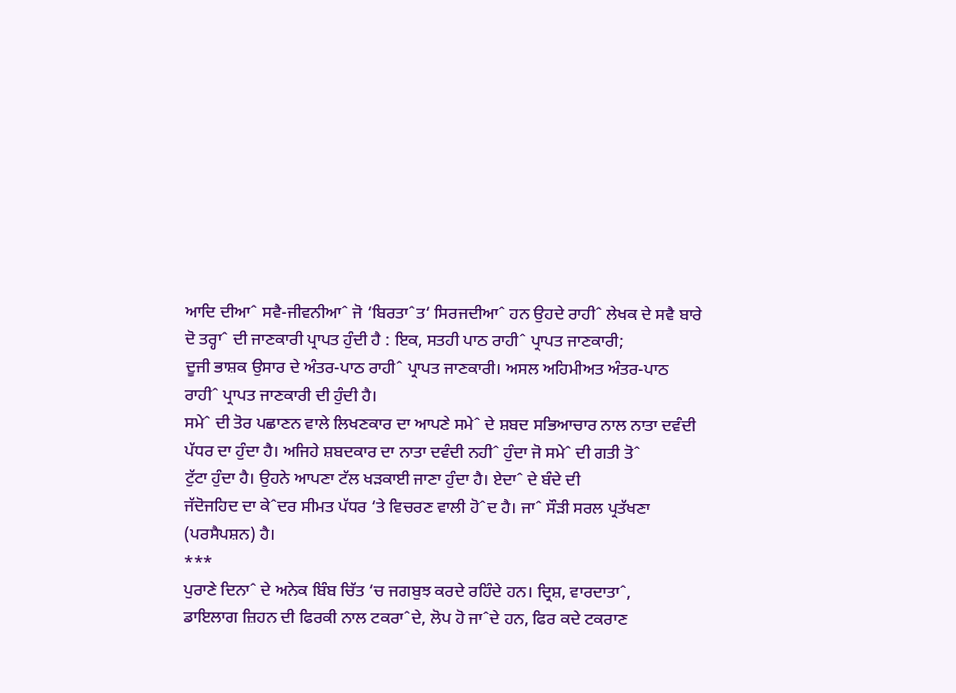ਆਦਿ ਦੀਆˆ ਸਵੈ-ਜੀਵਨੀਆˆ ਜੋ ‘ਬਿਰਤਾˆਤ‘ ਸਿਰਜਦੀਆˆ ਹਨ ਉਹਦੇ ਰਾਹੀˆ ਲੇਖਕ ਦੇ ਸਵੈ ਬਾਰੇ
ਦੋ ਤਰ੍ਹਾˆ ਦੀ ਜਾਣਕਾਰੀ ਪ੍ਰਾਪਤ ਹੁੰਦੀ ਹੈ : ਇਕ, ਸਤਹੀ ਪਾਠ ਰਾਹੀˆ ਪ੍ਰਾਪਤ ਜਾਣਕਾਰੀ;
ਦੂਜੀ ਭਾਸ਼ਕ ਉਸਾਰ ਦੇ ਅੰਤਰ-ਪਾਠ ਰਾਹੀˆ ਪ੍ਰਾਪਤ ਜਾਣਕਾਰੀ। ਅਸਲ ਅਹਿਮੀਅਤ ਅੰਤਰ-ਪਾਠ
ਰਾਹੀˆ ਪ੍ਰਾਪਤ ਜਾਣਕਾਰੀ ਦੀ ਹੁੰਦੀ ਹੈ।
ਸਮੇˆ ਦੀ ਤੋਰ ਪਛਾਣਨ ਵਾਲੇ ਲਿਖਣਕਾਰ ਦਾ ਆਪਣੇ ਸਮੇˆ ਦੇ ਸ਼ਬਦ ਸਭਿਆਚਾਰ ਨਾਲ ਨਾਤਾ ਦਵੰਦੀ
ਪੱਧਰ ਦਾ ਹੁੰਦਾ ਹੈ। ਅਜਿਹੇ ਸ਼ਬਦਕਾਰ ਦਾ ਨਾਤਾ ਦਵੰਦੀ ਨਹੀˆ ਹੁੰਦਾ ਜੋ ਸਮੇˆ ਦੀ ਗਤੀ ਤੋˆ
ਟੁੱਟਾ ਹੁੰਦਾ ਹੈ। ਉਹਨੇ ਆਪਣਾ ਟੱਲ ਖੜਕਾਈ ਜਾਣਾ ਹੁੰਦਾ ਹੈ। ਏਦਾˆ ਦੇ ਬੰਦੇ ਦੀ
ਜੱਦੋਜਹਿਦ ਦਾ ਕੇˆਦਰ ਸੀਮਤ ਪੱਧਰ ‘ਤੇ ਵਿਚਰਣ ਵਾਲੀ ਹੋˆਦ ਹੈ। ਜਾˆ ਸੌੜੀ ਸਰਲ ਪ੍ਰਤੱਖਣਾ
(ਪਰਸੈਪਸ਼ਨ) ਹੈ।
***
ਪੁਰਾਣੇ ਦਿਨਾˆ ਦੇ ਅਨੇਕ ਬਿੰਬ ਚਿੱਤ ‘ਚ ਜਗਬੁਝ ਕਰਦੇ ਰਹਿੰਦੇ ਹਨ। ਦ੍ਰਿਸ਼, ਵਾਰਦਾਤਾˆ,
ਡਾਇਲਾਗ ਜ਼ਿਹਨ ਦੀ ਫਿਰਕੀ ਨਾਲ ਟਕਰਾˆਦੇ, ਲੋਪ ਹੋ ਜਾˆਦੇ ਹਨ, ਫਿਰ ਕਦੇ ਟਕਰਾਣ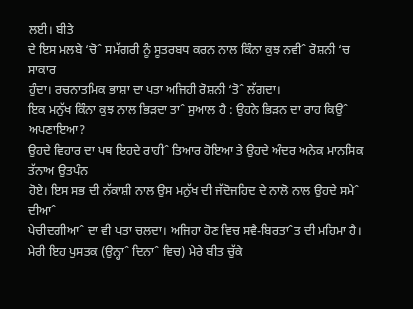ਲਈ। ਬੀਤੇ
ਦੇ ਇਸ ਮਲਬੇ ‘ਚੋˆ ਸਮੱਗਰੀ ਨੂੰ ਸੂਤਰਬਧ ਕਰਨ ਨਾਲ ਕਿੰਨਾ ਕੁਝ ਨਵੀˆ ਰੋਸ਼ਨੀ ‘ਚ ਸਾਕਾਰ
ਹੁੰਦਾ। ਰਚਨਾਤਮਿਕ ਭਾਸ਼ਾ ਦਾ ਪਤਾ ਅਜਿਹੀ ਰੋਸ਼ਨੀ ‘ਤੋˆ ਲੱਗਦਾ।
ਇਕ ਮਨੁੱਖ ਕਿੰਨਾ ਕੁਝ ਨਾਲ ਭਿੜਦਾ ਤਾˆ ਸੁਆਲ ਹੈ : ਉਹਨੇ ਭਿੜਨ ਦਾ ਰਾਹ ਕਿਉˆ ਅਪਣਾਇਆ?
ਉਹਦੇ ਵਿਹਾਰ ਦਾ ਪਥ ਇਹਦੇ ਰਾਹੀˆ ਤਿਆਰ ਹੋਇਆ ਤੇ ਉਹਦੇ ਅੰਦਰ ਅਨੇਕ ਮਾਨਸਿਕ ਤੱਨਾਅ ਉਤਪੰਨ
ਹੋਏ। ਇਸ ਸਭ ਦੀ ਨੱਕਾਸ਼ੀ ਨਾਲ ਉਸ ਮਨੁੱਖ ਦੀ ਜੱਦੋਜਹਿਦ ਦੇ ਨਾਲੋ ਨਾਲ ਉਹਦੇ ਸਮੇˆ ਦੀਆˆ
ਪੇਚੀਦਗੀਆˆ ਦਾ ਵੀ ਪਤਾ ਚਲਦਾ। ਅਜਿਹਾ ਹੋਣ ਵਿਚ ਸਵੈ-ਬਿਰਤਾˆਤ ਦੀ ਮਹਿਮਾ ਹੈ।
ਮੇਰੀ ਇਹ ਪੁਸਤਕ (ਉਨ੍ਹਾˆ ਦਿਨਾˆ ਵਿਚ) ਮੇਰੇ ਬੀਤ ਚੁੱਕੇ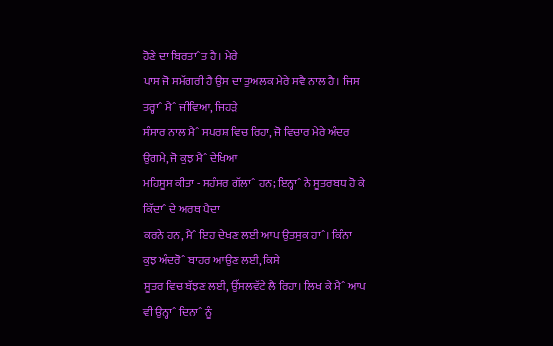ਹੋਣੇ ਦਾ ਬਿਰਤਾˆਤ ਹੈ। ਮੇਰੇ
ਪਾਸ ਜੋ ਸਮੱਗਰੀ ਹੈ ਉਸ ਦਾ ਤੁਅਲਕ ਮੇਰੇ ਸਵੈ ਨਾਲ ਹੈ। ਜਿਸ ਤਰ੍ਹਾˆ ਮੈˆ ਜੀਵਿਆ, ਜਿਹੜੇ
ਸੰਸਾਰ ਨਾਲ ਮੈˆ ਸਪਰਸ਼ ਵਿਚ ਰਿਹਾ, ਜੋ ਵਿਚਾਰ ਮੇਰੇ ਅੰਦਰ ਉਗਮੇ, ਜੋ ਕੁਝ ਮੈˆ ਦੇਖਿਆ
ਮਹਿਸੂਸ ਕੀਤਾ - ਸਹੰਸਰ ਗੱਲਾˆ ਹਨ; ਇਨ੍ਹਾˆ ਨੇ ਸੂਤਰਬਧ ਹੋ ਕੇ ਕਿੱਦਾˆ ਦੇ ਅਰਥ ਪੈਦਾ
ਕਰਨੇ ਹਨ, ਮੈˆ ਇਹ ਦੇਖਣ ਲਈ ਆਪ ਉਤਸੁਕ ਹਾˆ। ਕਿੰਨਾ ਕੁਝ ਅੰਦਰੋˆ ਬਾਹਰ ਆਉਣ ਲਈ, ਕਿਸੇ
ਸੂਤਰ ਵਿਚ ਬੱਝਣ ਲਈ, ਉੱਸਲਵੱਟੇ ਲੈ ਰਿਹਾ। ਲਿਖ ਕੇ ਮੈˆ ਆਪ ਵੀ ਉਨ੍ਹਾˆ ਦਿਨਾˆ ਨੂੰ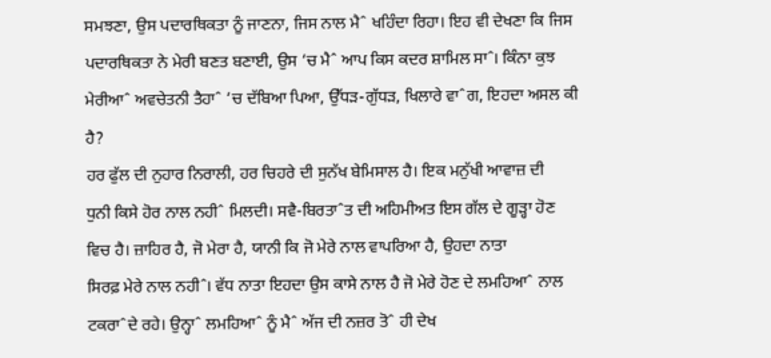ਸਮਝਣਾ, ਉਸ ਪਦਾਰਥਿਕਤਾ ਨੂੰ ਜਾਣਨਾ, ਜਿਸ ਨਾਲ ਮੈˆ ਖਹਿੰਦਾ ਰਿਹਾ। ਇਹ ਵੀ ਦੇਖਣਾ ਕਿ ਜਿਸ
ਪਦਾਰਥਿਕਤਾ ਨੇ ਮੇਰੀ ਬਣਤ ਬਣਾਈ, ਉਸ ‘ਚ ਮੈˆ ਆਪ ਕਿਸ ਕਦਰ ਸ਼ਾਮਿਲ ਸਾˆ। ਕਿੰਨਾ ਕੁਝ
ਮੇਰੀਆˆ ਅਵਚੇਤਨੀ ਤੈਹਾˆ ‘ਚ ਦੱਬਿਆ ਪਿਆ, ਉੱਧੜ-ਗੁੱਧੜ, ਖਿਲਾਰੇ ਵਾˆਗ, ਇਹਦਾ ਅਸਲ ਕੀ
ਹੈ?
ਹਰ ਫੁੱਲ ਦੀ ਨੁਹਾਰ ਨਿਰਾਲੀ, ਹਰ ਚਿਹਰੇ ਦੀ ਸੁਨੱਖ ਬੇਮਿਸਾਲ ਹੈ। ਇਕ ਮਨੁੱਖੀ ਆਵਾਜ਼ ਦੀ
ਧੁਨੀ ਕਿਸੇ ਹੋਰ ਨਾਲ ਨਹੀˆ ਮਿਲਦੀ। ਸਵੈ-ਬਿਰਤਾˆਤ ਦੀ ਅਹਿਮੀਅਤ ਇਸ ਗੱਲ ਦੇ ਗੂੜ੍ਹਾ ਹੋਣ
ਵਿਚ ਹੈ। ਜ਼ਾਹਿਰ ਹੈ, ਜੋ ਮੇਰਾ ਹੈ, ਯਾਨੀ ਕਿ ਜੋ ਮੇਰੇ ਨਾਲ ਵਾਪਰਿਆ ਹੈ, ਉਹਦਾ ਨਾਤਾ
ਸਿਰਫ਼ ਮੇਰੇ ਨਾਲ ਨਹੀˆ। ਵੱਧ ਨਾਤਾ ਇਹਦਾ ਉਸ ਕਾਸੇ ਨਾਲ ਹੈ ਜੋ ਮੇਰੇ ਹੋਣ ਦੇ ਲਮਹਿਆˆ ਨਾਲ
ਟਕਰਾˆਦੇ ਰਹੇ। ਉਨ੍ਹਾˆ ਲਮਹਿਆˆ ਨੂੰ ਮੈˆ ਅੱਜ ਦੀ ਨਜ਼ਰ ਤੋˆ ਹੀ ਦੇਖ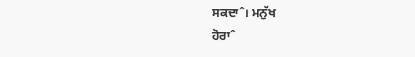ਸਕਦਾˆ। ਮਨੁੱਖ
ਹੋਰਾˆ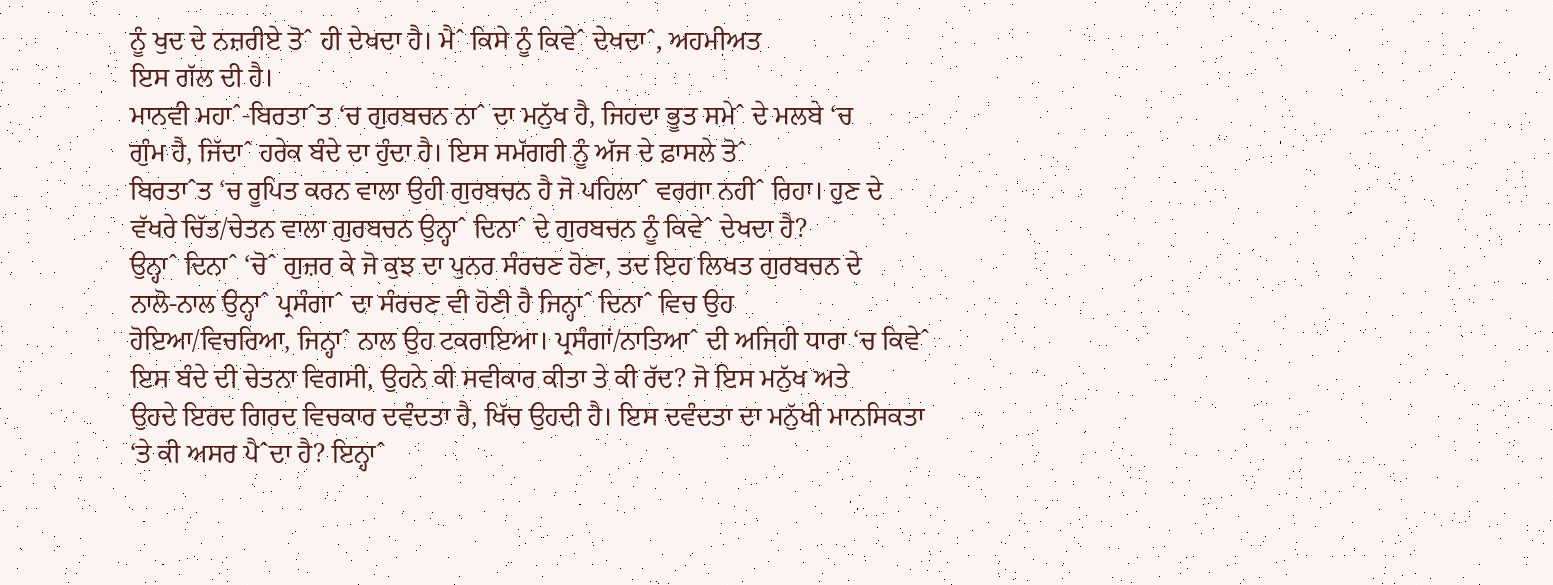ਨੂੰ ਖੁਦ ਦੇ ਨਜ਼ਰੀਏ ਤੋˆ ਹੀ ਦੇਖਦਾ ਹੈ। ਮੈˆ ਕਿਸੇ ਨੂੰ ਕਿਵੇˆ ਦੇਖਦਾˆ, ਅਹਮੀਅਤ
ਇਸ ਗੱਲ ਦੀ ਹੈ।
ਮਾਨਵੀ ਮਹਾˆ-ਬਿਰਤਾˆਤ ‘ਚ ਗੁਰਬਚਨ ਨਾˆ ਦਾ ਮਨੁੱਖ ਹੈ, ਜਿਹਦਾ ਭੂਤ ਸਮੇˆ ਦੇ ਮਲਬੇ ‘ਚ
ਗੁੰਮ ਹੈ, ਜਿੱਦਾˆ ਹਰੇਕ ਬੰਦੇ ਦਾ ਹੁੰਦਾ ਹੈ। ਇਸ ਸਮੱਗਰੀ ਨੂੰ ਅੱਜ ਦੇ ਫ਼ਾਸਲੇ ਤੋˆ
ਬਿਰਤਾˆਤ ‘ਚ ਰੂਪਿਤ ਕਰਨ ਵਾਲਾ ਉਹੀ ਗੁਰਬਚਨ ਹੈ ਜੋ ਪਹਿਲਾˆ ਵਰਗਾ ਨਹੀˆ ਰਿਹਾ। ਹੁਣ ਦੇ
ਵੱਖਰੇ ਚਿੱਤ/ਚੇਤਨ ਵਾਲਾ ਗੁਰਬਚਨ ਉਨ੍ਹਾˆ ਦਿਨਾˆ ਦੇ ਗੁਰਬਚਨ ਨੂੰ ਕਿਵੇˆ ਦੇਖਦਾ ਹੈ?
ਉਨ੍ਹਾˆ ਦਿਨਾˆ ‘ਚੋˆ ਗੁਜ਼ਰ ਕੇ ਜੋ ਕੁਝ ਦਾ ਪੁਨਰ ਸੰਰਚਣ ਹੋਣਾ, ਤਦ ਇਹ ਲਿਖਤ ਗੁਰਬਚਨ ਦੇ
ਨਾਲੋ-ਨਾਲ ਉਨ੍ਹਾˆ ਪ੍ਰਸੰਗਾˆ ਦਾ ਸੰਰਚਣ ਵੀ ਹੋਣੀ ਹੈ ਜਿਨ੍ਹਾˆ ਦਿਨਾˆ ਵਿਚ ਉਹ
ਹੋਇਆ/ਵਿਚਰਿਆ, ਜਿਨ੍ਹਾˆ ਨਾਲ ਉਹ ਟਕਰਾਇਆ। ਪ੍ਰਸੰਗਾਂ/ਨਾਤਿਆˆ ਦੀ ਅਜਿਹੀ ਧਾਰਾ ‘ਚ ਕਿਵੇˆ
ਇਸ ਬੰਦੇ ਦੀ ਚੇਤਨਾ ਵਿਗਸੀ, ਉਹਨੇ ਕੀ ਸਵੀਕਾਰ ਕੀਤਾ ਤੇ ਕੀ ਰੱਦ? ਜੋ ਇਸ ਮਨੁੱਖ ਅਤੇ
ਉਹਦੇ ਇਰਦ ਗਿਰਦ ਵਿਚਕਾਰ ਦਵੰਦਤਾ ਹੈ, ਖਿੱਚ ਉਹਦੀ ਹੈ। ਇਸ ਦਵੰਦਤਾ ਦਾ ਮਨੁੱਖੀ ਮਾਨਸਿਕਤਾ
‘ਤੇ ਕੀ ਅਸਰ ਪੈˆਦਾ ਹੈ? ਇਨ੍ਹਾˆ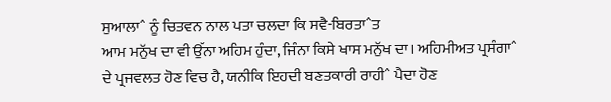ਸੁਆਲਾˆ ਨੂੰ ਚਿਤਵਨ ਨਾਲ ਪਤਾ ਚਲਦਾ ਕਿ ਸਵੈ-ਬਿਰਤਾˆਤ
ਆਮ ਮਨੁੱਖ ਦਾ ਵੀ ਉੱਨਾ ਅਹਿਮ ਹੁੰਦਾ, ਜਿੰਨਾ ਕਿਸੇ ਖਾਸ ਮਨੁੱਖ ਦਾ। ਅਹਿਮੀਅਤ ਪ੍ਰਸੰਗਾˆ
ਦੇ ਪ੍ਰਜਵਲਤ ਹੋਣ ਵਿਚ ਹੈ, ਯਨੀਕਿ ਇਹਦੀ ਬਣਤਕਾਰੀ ਰਾਹੀˆ ਪੈਦਾ ਹੋਣ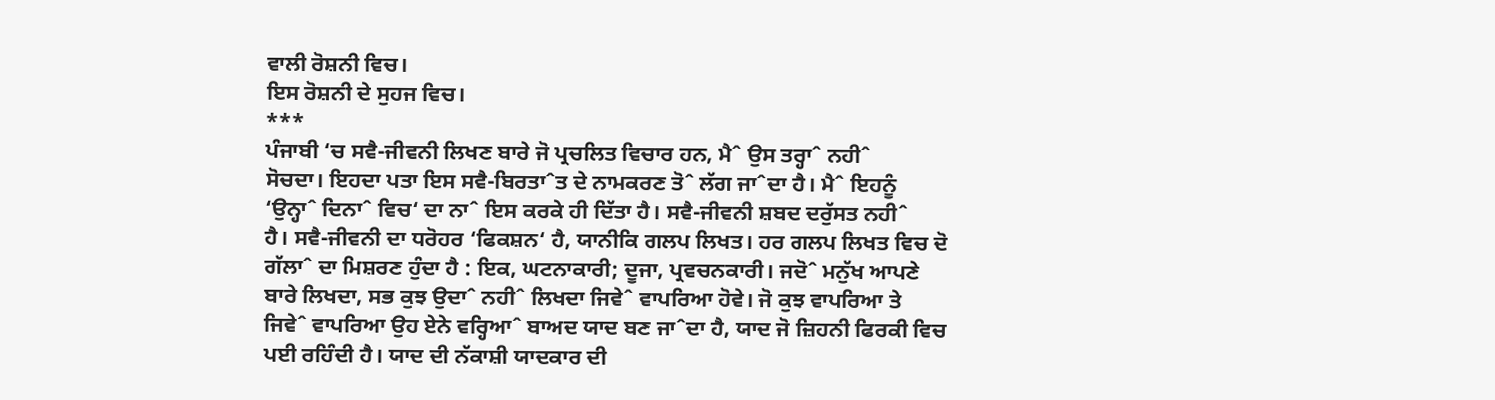ਵਾਲੀ ਰੋਸ਼ਨੀ ਵਿਚ।
ਇਸ ਰੋਸ਼ਨੀ ਦੇ ਸੁਹਜ ਵਿਚ।
***
ਪੰਜਾਬੀ ‘ਚ ਸਵੈ-ਜੀਵਨੀ ਲਿਖਣ ਬਾਰੇ ਜੋ ਪ੍ਰਚਲਿਤ ਵਿਚਾਰ ਹਨ, ਮੈˆ ਉਸ ਤਰ੍ਹਾˆ ਨਹੀˆ
ਸੋਚਦਾ। ਇਹਦਾ ਪਤਾ ਇਸ ਸਵੈ-ਬਿਰਤਾˆਤ ਦੇ ਨਾਮਕਰਣ ਤੋˆ ਲੱਗ ਜਾˆਦਾ ਹੈ। ਮੈˆ ਇਹਨੂੰ
‘ਉਨ੍ਹਾˆ ਦਿਨਾˆ ਵਿਚ‘ ਦਾ ਨਾˆ ਇਸ ਕਰਕੇ ਹੀ ਦਿੱਤਾ ਹੈ। ਸਵੈ-ਜੀਵਨੀ ਸ਼ਬਦ ਦਰੁੱਸਤ ਨਹੀˆ
ਹੈ। ਸਵੈ-ਜੀਵਨੀ ਦਾ ਧਰੋਹਰ ‘ਫਿਕਸ਼ਨ‘ ਹੈ, ਯਾਨੀਕਿ ਗਲਪ ਲਿਖਤ। ਹਰ ਗਲਪ ਲਿਖਤ ਵਿਚ ਦੋ
ਗੱਲਾˆ ਦਾ ਮਿਸ਼ਰਣ ਹੁੰਦਾ ਹੈ : ਇਕ, ਘਟਨਾਕਾਰੀ; ਦੂਜਾ, ਪ੍ਰਵਚਨਕਾਰੀ। ਜਦੋˆ ਮਨੁੱਖ ਆਪਣੇ
ਬਾਰੇ ਲਿਖਦਾ, ਸਭ ਕੁਝ ਉਦਾˆ ਨਹੀˆ ਲਿਖਦਾ ਜਿਵੇˆ ਵਾਪਰਿਆ ਹੋਵੇ। ਜੋ ਕੁਝ ਵਾਪਰਿਆ ਤੇ
ਜਿਵੇˆ ਵਾਪਰਿਆ ਉਹ ਏਨੇ ਵਰ੍ਹਿਆˆ ਬਾਅਦ ਯਾਦ ਬਣ ਜਾˆਦਾ ਹੈ, ਯਾਦ ਜੋ ਜ਼ਿਹਨੀ ਫਿਰਕੀ ਵਿਚ
ਪਈ ਰਹਿੰਦੀ ਹੈ। ਯਾਦ ਦੀ ਨੱਕਾਸ਼ੀ ਯਾਦਕਾਰ ਦੀ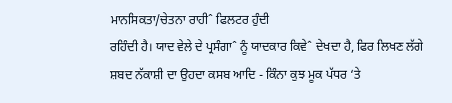ਮਾਨਸਿਕਤਾ/ਚੇਤਨਾ ਰਾਹੀˆ ਫਿਲਟਰ ਹੁੰਦੀ
ਰਹਿੰਦੀ ਹੈ। ਯਾਦ ਵੇਲੇ ਦੇ ਪ੍ਰਸੰਗਾˆ ਨੂੰ ਯਾਦਕਾਰ ਕਿਵੇˆ ਦੇਖਦਾ ਹੈ, ਫਿਰ ਲਿਖਣ ਲੱਗੇ
ਸ਼ਬਦ ਨੱਕਾਸ਼ੀ ਦਾ ਉਹਦਾ ਕਸਬ ਆਦਿ - ਕਿੰਨਾ ਕੁਝ ਮੂਕ ਪੱਧਰ ‘ਤੇ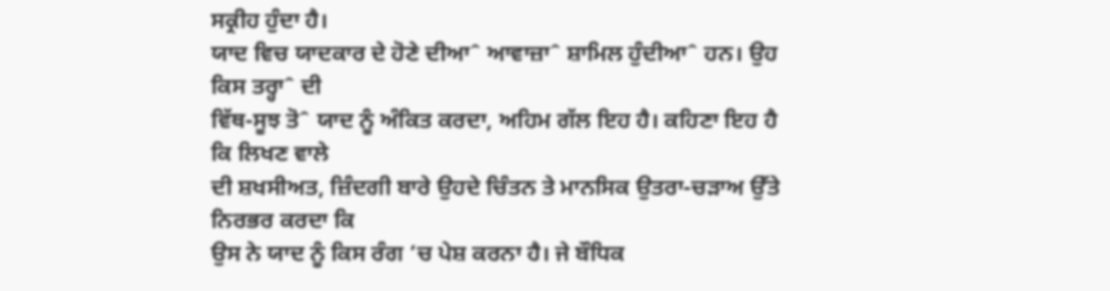ਸਕ੍ਰੀਹ ਹੁੰਦਾ ਹੈ।
ਯਾਦ ਵਿਚ ਯਾਦਕਾਰ ਦੇ ਹੋਣੇ ਦੀਆˆ ਆਵਾਜ਼ਾˆ ਸ਼ਾਮਿਲ ਹੁੰਦੀਆˆ ਹਨ। ਉਹ ਕਿਸ ਤਰ੍ਹਾˆ ਦੀ
ਵਿੱਥ-ਸੂਝ ਤੋˆ ਯਾਦ ਨੂੰ ਅੰਕਿਤ ਕਰਦਾ, ਅਹਿਮ ਗੱਲ ਇਹ ਹੈ। ਕਹਿਣਾ ਇਹ ਹੈ ਕਿ ਲਿਖਣ ਵਾਲੇ
ਦੀ ਸ਼ਖਸੀਅਤ, ਜ਼ਿੰਦਗੀ ਬਾਰੇ ਉਹਦੇ ਚਿੰਤਨ ਤੇ ਮਾਨਸਿਕ ਉਤਰਾ-ਚੜਾਅ ਉੱਤੇ ਨਿਰਭਰ ਕਰਦਾ ਕਿ
ਉਸ ਨੇ ਯਾਦ ਨੂੰ ਕਿਸ ਰੰਗ ‘ਚ ਪੇਸ਼ ਕਰਨਾ ਹੈ। ਜੇ ਬੌਧਿਕ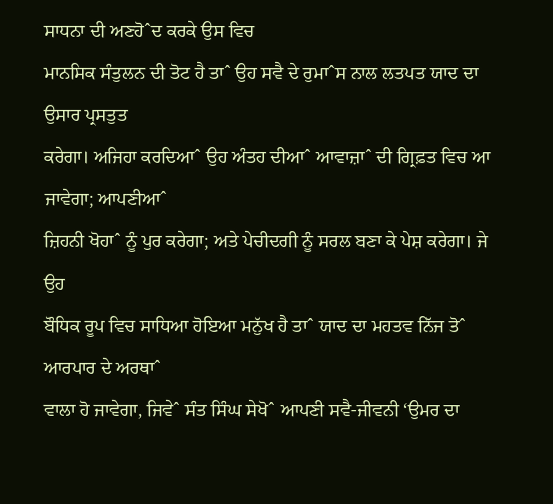ਸਾਧਨਾ ਦੀ ਅਣਹੋˆਦ ਕਰਕੇ ਉਸ ਵਿਚ
ਮਾਨਸਿਕ ਸੰਤੁਲਨ ਦੀ ਤੋਟ ਹੈ ਤਾˆ ਉਹ ਸਵੈ ਦੇ ਰੁਮਾˆਸ ਨਾਲ ਲਤਪਤ ਯਾਦ ਦਾ ਉਸਾਰ ਪ੍ਰਸਤੁਤ
ਕਰੇਗਾ। ਅਜਿਹਾ ਕਰਦਿਆˆ ਉਹ ਅੰਤਹ ਦੀਆˆ ਆਵਾਜ਼ਾˆ ਦੀ ਗ੍ਰਿਫ਼ਤ ਵਿਚ ਆ ਜਾਵੇਗਾ; ਆਪਣੀਆˆ
ਜ਼ਿਹਨੀ ਖੋਹਾˆ ਨੂੰ ਪੁਰ ਕਰੇਗਾ; ਅਤੇ ਪੇਚੀਦਗੀ ਨੂੰ ਸਰਲ ਬਣਾ ਕੇ ਪੇਸ਼ ਕਰੇਗਾ। ਜੇ ਉਹ
ਬੌਧਿਕ ਰੂਪ ਵਿਚ ਸਾਧਿਆ ਹੋਇਆ ਮਨੁੱਖ ਹੈ ਤਾˆ ਯਾਦ ਦਾ ਮਹਤਵ ਨਿੱਜ ਤੋˆ ਆਰਪਾਰ ਦੇ ਅਰਥਾˆ
ਵਾਲਾ ਹੋ ਜਾਵੇਗਾ, ਜਿਵੇˆ ਸੰਤ ਸਿੰਘ ਸੇਖੋˆ ਆਪਣੀ ਸਵੈ-ਜੀਵਨੀ ‘ਉਮਰ ਦਾ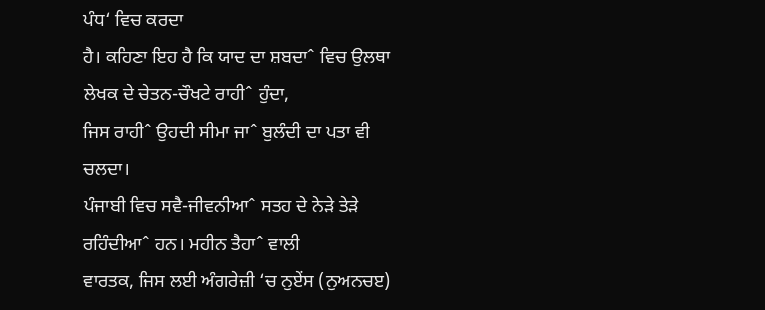ਪੰਧ‘ ਵਿਚ ਕਰਦਾ
ਹੈ। ਕਹਿਣਾ ਇਹ ਹੈ ਕਿ ਯਾਦ ਦਾ ਸ਼ਬਦਾˆ ਵਿਚ ਉਲਥਾ ਲੇਖਕ ਦੇ ਚੇਤਨ-ਚੌਖਟੇ ਰਾਹੀˆ ਹੁੰਦਾ,
ਜਿਸ ਰਾਹੀˆ ਉਹਦੀ ਸੀਮਾ ਜਾˆ ਬੁਲੰਦੀ ਦਾ ਪਤਾ ਵੀ ਚਲਦਾ।
ਪੰਜਾਬੀ ਵਿਚ ਸਵੈ-ਜੀਵਨੀਆˆ ਸਤਹ ਦੇ ਨੇੜੇ ਤੇੜੇ ਰਹਿੰਦੀਆˆ ਹਨ। ਮਹੀਨ ਤੈਹਾˆ ਵਾਲੀ
ਵਾਰਤਕ, ਜਿਸ ਲਈ ਅੰਗਰੇਜ਼ੀ ‘ਚ ਨੁਏਂਸ (ਨੁਅਨਚੲ)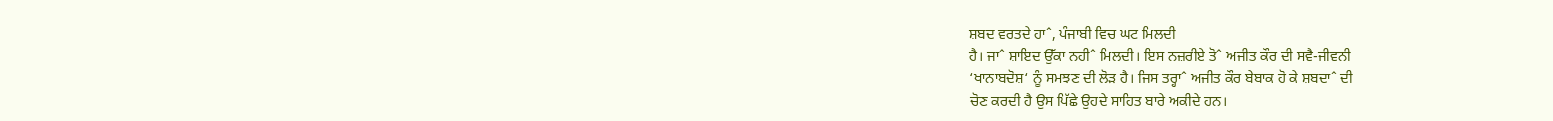ਸ਼ਬਦ ਵਰਤਦੇ ਹਾˆ, ਪੰਜਾਬੀ ਵਿਚ ਘਟ ਮਿਲਦੀ
ਹੈ। ਜਾˆ ਸ਼ਾਇਦ ਉੱਕਾ ਨਹੀˆ ਮਿਲਦੀ। ਇਸ ਨਜ਼ਰੀਏ ਤੋˆ ਅਜੀਤ ਕੌਰ ਦੀ ਸਵੈ-ਜੀਵਨੀ
‘ਖਾਨਾਬਦੋਸ਼‘ ਨੂੰ ਸਮਝਣ ਦੀ ਲੋੜ ਹੈ। ਜਿਸ ਤਰ੍ਹਾˆ ਅਜੀਤ ਕੌਰ ਬੇਬਾਕ ਹੋ ਕੇ ਸ਼ਬਦਾˆ ਦੀ
ਚੋਣ ਕਰਦੀ ਹੈ ਉਸ ਪਿੱਛੇ ਉਹਦੇ ਸਾਹਿਤ ਬਾਰੇ ਅਕੀਦੇ ਹਨ।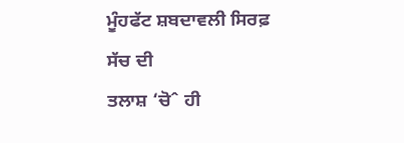ਮੂੰਹਫੱਟ ਸ਼ਬਦਾਵਲੀ ਸਿਰਫ਼ ਸੱਚ ਦੀ
ਤਲਾਸ਼ ‘ਚੋˆ ਹੀ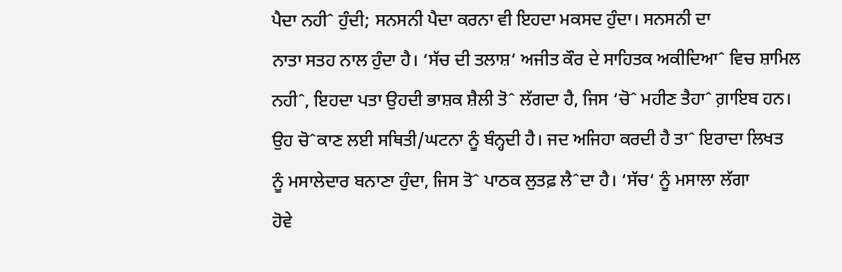ਪੈਦਾ ਨਹੀˆ ਹੁੰਦੀ; ਸਨਸਨੀ ਪੈਦਾ ਕਰਨਾ ਵੀ ਇਹਦਾ ਮਕਸਦ ਹੁੰਦਾ। ਸਨਸਨੀ ਦਾ
ਨਾਤਾ ਸਤਹ ਨਾਲ ਹੁੰਦਾ ਹੈ। ‘ਸੱਚ ਦੀ ਤਲਾਸ਼‘ ਅਜੀਤ ਕੌਰ ਦੇ ਸਾਹਿਤਕ ਅਕੀਦਿਆˆ ਵਿਚ ਸ਼ਾਮਿਲ
ਨਹੀˆ, ਇਹਦਾ ਪਤਾ ਉਹਦੀ ਭਾਸ਼ਕ ਸ਼ੈਲੀ ਤੋˆ ਲੱਗਦਾ ਹੈ, ਜਿਸ ‘ਚੋˆ ਮਹੀਣ ਤੈਹਾˆ ਗ਼ਾਇਬ ਹਨ।
ਉਹ ਚੋˆਕਾਣ ਲਈ ਸਥਿਤੀ/ਘਟਨਾ ਨੂੰ ਬੰਨ੍ਹਦੀ ਹੈ। ਜਦ ਅਜਿਹਾ ਕਰਦੀ ਹੈ ਤਾˆ ਇਰਾਦਾ ਲਿਖਤ
ਨੂੰ ਮਸਾਲੇਦਾਰ ਬਨਾਣਾ ਹੁੰਦਾ, ਜਿਸ ਤੋˆ ਪਾਠਕ ਲੁਤਫ਼ ਲੈˆਦਾ ਹੈ। ‘ਸੱਚ‘ ਨੂੰ ਮਸਾਲਾ ਲੱਗਾ
ਹੋਵੇ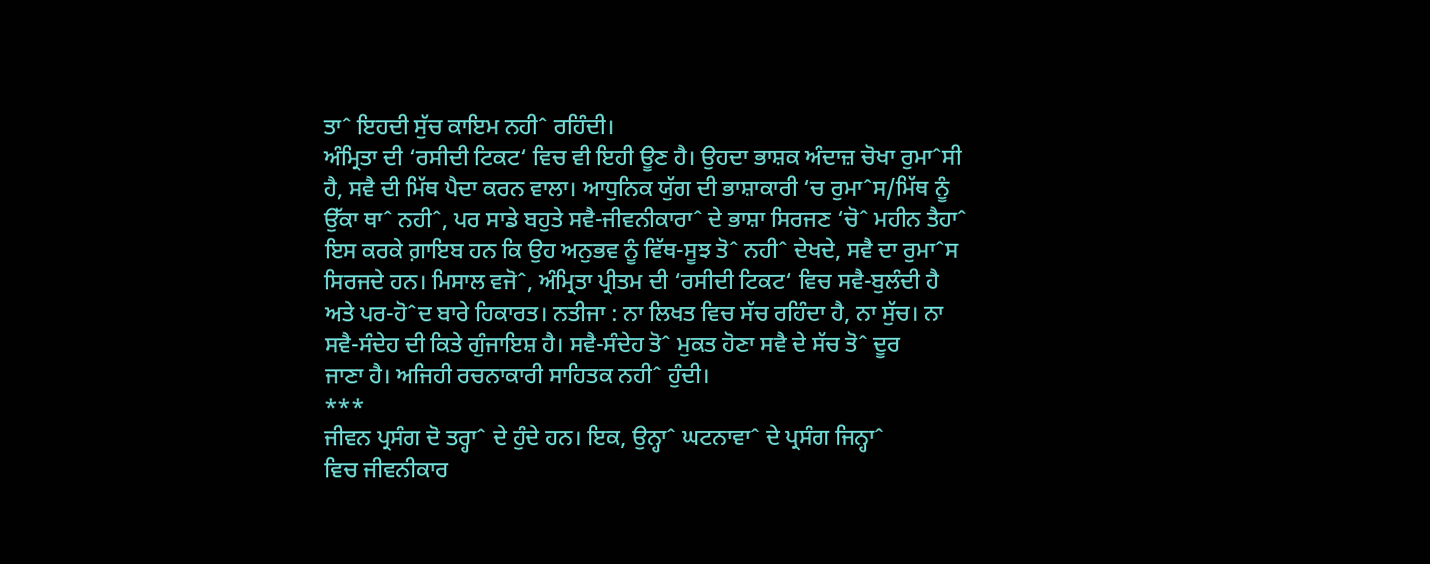ਤਾˆ ਇਹਦੀ ਸੁੱਚ ਕਾਇਮ ਨਹੀˆ ਰਹਿੰਦੀ।
ਅੰਮ੍ਰਿਤਾ ਦੀ ‘ਰਸੀਦੀ ਟਿਕਟ‘ ਵਿਚ ਵੀ ਇਹੀ ਊਣ ਹੈ। ਉਹਦਾ ਭਾਸ਼ਕ ਅੰਦਾਜ਼ ਚੋਖਾ ਰੁਮਾˆਸੀ
ਹੈ, ਸਵੈ ਦੀ ਮਿੱਥ ਪੈਦਾ ਕਰਨ ਵਾਲਾ। ਆਧੁਨਿਕ ਯੁੱਗ ਦੀ ਭਾਸ਼ਾਕਾਰੀ ‘ਚ ਰੁਮਾˆਸ/ਮਿੱਥ ਨੂੰ
ਉੱਕਾ ਥਾˆ ਨਹੀˆ, ਪਰ ਸਾਡੇ ਬਹੁਤੇ ਸਵੈ-ਜੀਵਨੀਕਾਰਾˆ ਦੇ ਭਾਸ਼ਾ ਸਿਰਜਣ ‘ਚੋˆ ਮਹੀਨ ਤੈਹਾˆ
ਇਸ ਕਰਕੇ ਗ਼ਾਇਬ ਹਨ ਕਿ ਉਹ ਅਨੁਭਵ ਨੂੰ ਵਿੱਥ-ਸੂਝ ਤੋˆ ਨਹੀˆ ਦੇਖਦੇ, ਸਵੈ ਦਾ ਰੁਮਾˆਸ
ਸਿਰਜਦੇ ਹਨ। ਮਿਸਾਲ ਵਜੋˆ, ਅੰਮ੍ਰਿਤਾ ਪ੍ਰੀਤਮ ਦੀ ‘ਰਸੀਦੀ ਟਿਕਟ‘ ਵਿਚ ਸਵੈ-ਬੁਲੰਦੀ ਹੈ
ਅਤੇ ਪਰ-ਹੋˆਦ ਬਾਰੇ ਹਿਕਾਰਤ। ਨਤੀਜਾ : ਨਾ ਲਿਖਤ ਵਿਚ ਸੱਚ ਰਹਿੰਦਾ ਹੈ, ਨਾ ਸੁੱਚ। ਨਾ
ਸਵੈ-ਸੰਦੇਹ ਦੀ ਕਿਤੇ ਗੁੰਜਾਇਸ਼ ਹੈ। ਸਵੈ-ਸੰਦੇਹ ਤੋˆ ਮੁਕਤ ਹੋਣਾ ਸਵੈ ਦੇ ਸੱਚ ਤੋˆ ਦੂਰ
ਜਾਣਾ ਹੈ। ਅਜਿਹੀ ਰਚਨਾਕਾਰੀ ਸਾਹਿਤਕ ਨਹੀˆ ਹੁੰਦੀ।
***
ਜੀਵਨ ਪ੍ਰਸੰਗ ਦੋ ਤਰ੍ਹਾˆ ਦੇ ਹੁੰਦੇ ਹਨ। ਇਕ, ਉਨ੍ਹਾˆ ਘਟਨਾਵਾˆ ਦੇ ਪ੍ਰਸੰਗ ਜਿਨ੍ਹਾˆ
ਵਿਚ ਜੀਵਨੀਕਾਰ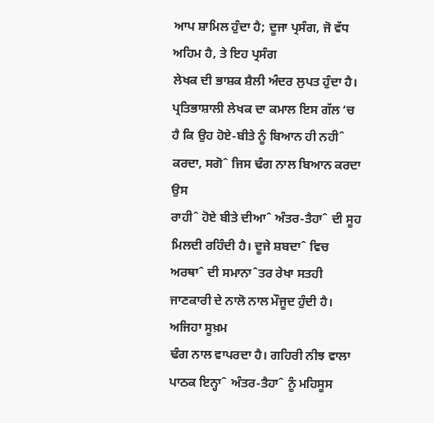ਆਪ ਸ਼ਾਮਿਲ ਹੁੰਦਾ ਹੈ; ਦੂਜਾ ਪ੍ਰਸੰਗ, ਜੋ ਵੱਧ ਅਹਿਮ ਹੈ, ਤੇ ਇਹ ਪ੍ਰਸੰਗ
ਲੇਖਕ ਦੀ ਭਾਸ਼ਕ ਸ਼ੈਲੀ ਅੰਦਰ ਲੁਪਤ ਹੁੰਦਾ ਹੈ। ਪ੍ਰਤਿਭਾਸ਼ਾਲੀ ਲੇਖਕ ਦਾ ਕਮਾਲ ਇਸ ਗੱਲ ‘ਚ
ਹੈ ਕਿ ਉਹ ਹੋਏ-ਬੀਤੇ ਨੂੰ ਬਿਆਨ ਹੀ ਨਹੀˆ ਕਰਦਾ, ਸਗੋˆ ਜਿਸ ਢੰਗ ਨਾਲ ਬਿਆਨ ਕਰਦਾ ਉਸ
ਰਾਹੀˆ ਹੋਏ ਬੀਤੇ ਦੀਆˆ ਅੰਤਰ-ਤੈਹਾˆ ਦੀ ਸੂਹ ਮਿਲਦੀ ਰਹਿੰਦੀ ਹੈ। ਦੂਜੇ ਸ਼ਬਦਾˆ ਵਿਚ
ਅਰਥਾˆ ਦੀ ਸਮਾਨਾˆਤਰ ਰੇਖਾ ਸਤਹੀ ਜਾਣਕਾਰੀ ਦੇ ਨਾਲੋ ਨਾਲ ਮੌਜੂਦ ਹੁੰਦੀ ਹੈ। ਅਜਿਹਾ ਸੂਖ਼ਮ
ਢੰਗ ਨਾਲ ਵਾਪਰਦਾ ਹੈ। ਗਹਿਰੀ ਨੀਝ ਵਾਲਾ ਪਾਠਕ ਇਨ੍ਹਾˆ ਅੰਤਰ-ਤੈਹਾˆ ਨੂੰ ਮਹਿਸੂਸ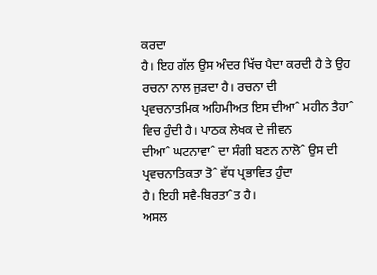ਕਰਦਾ
ਹੈ। ਇਹ ਗੱਲ ਉਸ ਅੰਦਰ ਖਿੱਚ ਪੈਦਾ ਕਰਦੀ ਹੈ ਤੇ ਉਹ ਰਚਨਾ ਨਾਲ ਜੁੜਦਾ ਹੈ। ਰਚਨਾ ਦੀ
ਪ੍ਰਵਚਨਾਤਮਿਕ ਅਹਿਮੀਅਤ ਇਸ ਦੀਆˆ ਮਹੀਨ ਤੈਹਾˆ ਵਿਚ ਹੁੰਦੀ ਹੈ। ਪਾਠਕ ਲੇਖਕ ਦੇ ਜੀਵਨ
ਦੀਆˆ ਘਟਨਾਵਾˆ ਦਾ ਸੰਗੀ ਬਣਨ ਨਾਲੋˆ ਉਸ ਦੀ ਪ੍ਰਵਚਨਾਤਿਕਤਾ ਤੋˆ ਵੱਧ ਪ੍ਰਭਾਵਿਤ ਹੁੰਦਾ
ਹੈ। ਇਹੀ ਸਵੈ-ਬਿਰਤਾˆਤ ਹੈ।
ਅਸਲ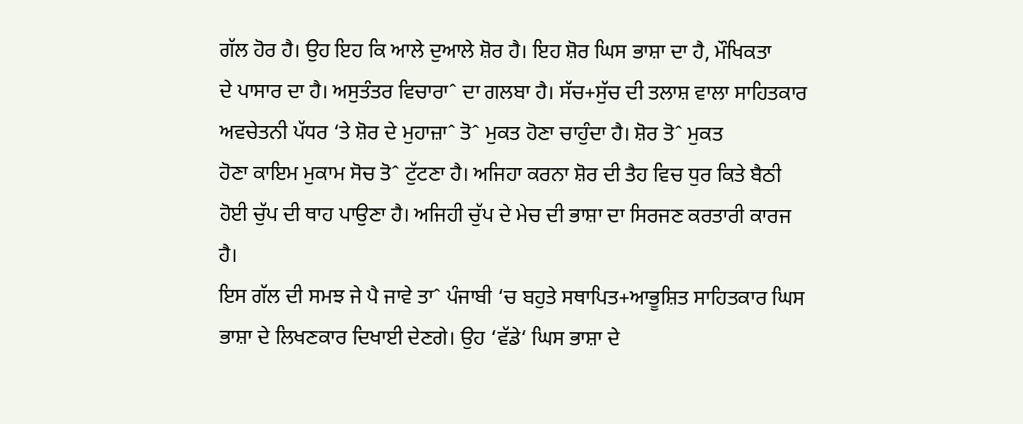ਗੱਲ ਹੋਰ ਹੈ। ਉਹ ਇਹ ਕਿ ਆਲੇ ਦੁਆਲੇ ਸ਼ੋਰ ਹੈ। ਇਹ ਸ਼ੋਰ ਘਿਸ ਭਾਸ਼ਾ ਦਾ ਹੈ, ਮੌਖਿਕਤਾ
ਦੇ ਪਾਸਾਰ ਦਾ ਹੈ। ਅਸੁਤੰਤਰ ਵਿਚਾਰਾˆ ਦਾ ਗਲਬਾ ਹੈ। ਸੱਚ+ਸੁੱਚ ਦੀ ਤਲਾਸ਼ ਵਾਲਾ ਸਾਹਿਤਕਾਰ
ਅਵਚੇਤਨੀ ਪੱਧਰ ‘ਤੇ ਸ਼ੋਰ ਦੇ ਮੁਹਾਜ਼ਾˆ ਤੋˆ ਮੁਕਤ ਹੋਣਾ ਚਾਹੁੰਦਾ ਹੈ। ਸ਼ੋਰ ਤੋˆ ਮੁਕਤ
ਹੋਣਾ ਕਾਇਮ ਮੁਕਾਮ ਸੋਚ ਤੋˆ ਟੁੱਟਣਾ ਹੈ। ਅਜਿਹਾ ਕਰਨਾ ਸ਼ੋਰ ਦੀ ਤੈਹ ਵਿਚ ਧੁਰ ਕਿਤੇ ਬੈਠੀ
ਹੋਈ ਚੁੱਪ ਦੀ ਥਾਹ ਪਾਉਣਾ ਹੈ। ਅਜਿਹੀ ਚੁੱਪ ਦੇ ਮੇਚ ਦੀ ਭਾਸ਼ਾ ਦਾ ਸਿਰਜਣ ਕਰਤਾਰੀ ਕਾਰਜ
ਹੈ।
ਇਸ ਗੱਲ ਦੀ ਸਮਝ ਜੇ ਪੈ ਜਾਵੇ ਤਾˆ ਪੰਜਾਬੀ ‘ਚ ਬਹੁਤੇ ਸਥਾਪਿਤ+ਆਭੂਸ਼ਿਤ ਸਾਹਿਤਕਾਰ ਘਿਸ
ਭਾਸ਼ਾ ਦੇ ਲਿਖਣਕਾਰ ਦਿਖਾਈ ਦੇਣਗੇ। ਉਹ ‘ਵੱਡੇ‘ ਘਿਸ ਭਾਸ਼ਾ ਦੇ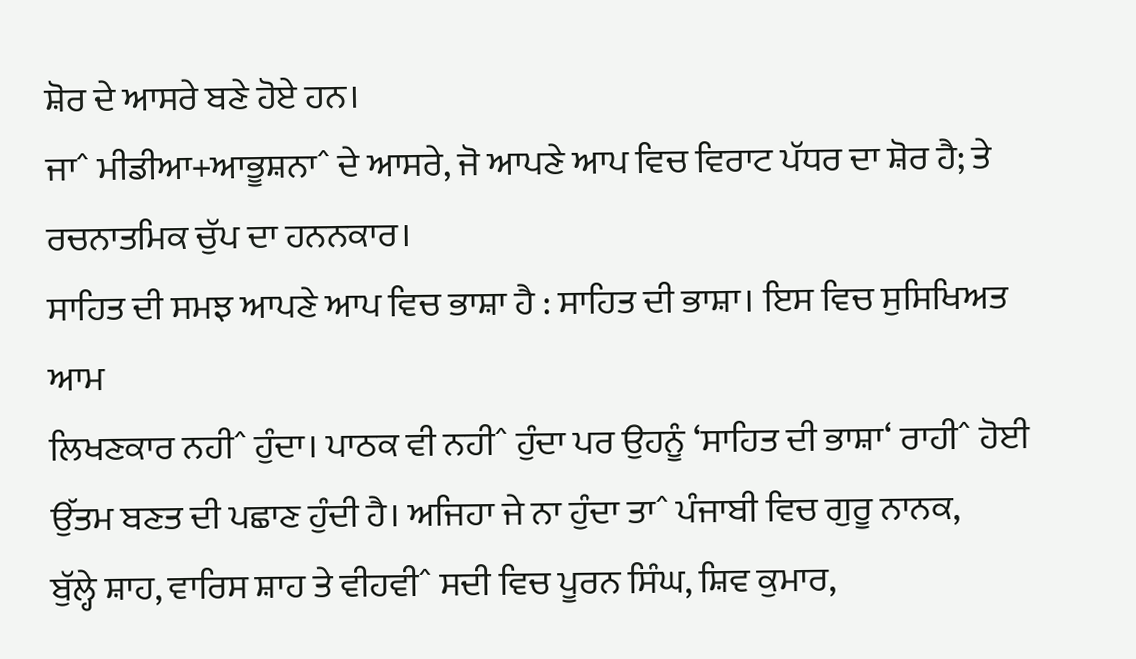ਸ਼ੋਰ ਦੇ ਆਸਰੇ ਬਣੇ ਹੋਏ ਹਨ।
ਜਾˆ ਮੀਡੀਆ+ਆਭੂਸ਼ਨਾˆ ਦੇ ਆਸਰੇ, ਜੋ ਆਪਣੇ ਆਪ ਵਿਚ ਵਿਰਾਟ ਪੱਧਰ ਦਾ ਸ਼ੋਰ ਹੈ; ਤੇ
ਰਚਨਾਤਮਿਕ ਚੁੱਪ ਦਾ ਹਨਨਕਾਰ।
ਸਾਹਿਤ ਦੀ ਸਮਝ ਆਪਣੇ ਆਪ ਵਿਚ ਭਾਸ਼ਾ ਹੈ : ਸਾਹਿਤ ਦੀ ਭਾਸ਼ਾ। ਇਸ ਵਿਚ ਸੁਸਿਖਿਅਤ ਆਮ
ਲਿਖਣਕਾਰ ਨਹੀˆ ਹੁੰਦਾ। ਪਾਠਕ ਵੀ ਨਹੀˆ ਹੁੰਦਾ ਪਰ ਉਹਨੂੰ ‘ਸਾਹਿਤ ਦੀ ਭਾਸ਼ਾ‘ ਰਾਹੀˆ ਹੋਈ
ਉੱਤਮ ਬਣਤ ਦੀ ਪਛਾਣ ਹੁੰਦੀ ਹੈ। ਅਜਿਹਾ ਜੇ ਨਾ ਹੁੰਦਾ ਤਾˆ ਪੰਜਾਬੀ ਵਿਚ ਗੁਰੂ ਨਾਨਕ,
ਬੁੱਲ੍ਹੇ ਸ਼ਾਹ, ਵਾਰਿਸ ਸ਼ਾਹ ਤੇ ਵੀਹਵੀˆ ਸਦੀ ਵਿਚ ਪੂਰਨ ਸਿੰਘ, ਸ਼ਿਵ ਕੁਮਾਰ,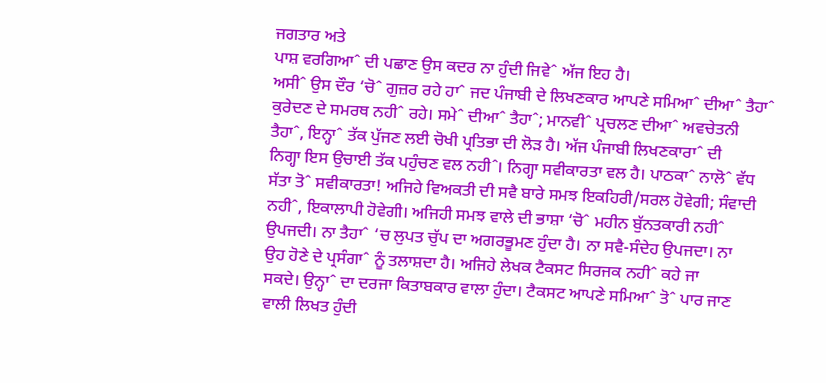ਜਗਤਾਰ ਅਤੇ
ਪਾਸ਼ ਵਰਗਿਆˆ ਦੀ ਪਛਾਣ ਉਸ ਕਦਰ ਨਾ ਹੁੰਦੀ ਜਿਵੇˆ ਅੱਜ ਇਹ ਹੈ।
ਅਸੀˆ ਉਸ ਦੌਰ ‘ਚੋˆ ਗੁਜ਼ਰ ਰਹੇ ਹਾˆ ਜਦ ਪੰਜਾਬੀ ਦੇ ਲਿਖਣਕਾਰ ਆਪਣੇ ਸਮਿਆˆ ਦੀਆˆ ਤੈਹਾˆ
ਕੁਰੇਦਣ ਦੇ ਸਮਰਥ ਨਹੀˆ ਰਹੇ। ਸਮੇˆ ਦੀਆˆ ਤੈਹਾˆ; ਮਾਨਵੀˆ ਪ੍ਰਚਲਣ ਦੀਆˆ ਅਵਚੇਤਨੀ
ਤੈਹਾˆ, ਇਨ੍ਹਾˆ ਤੱਕ ਪੁੱਜਣ ਲਈ ਚੋਖੀ ਪ੍ਰਤਿਭਾ ਦੀ ਲੋੜ ਹੈ। ਅੱਜ ਪੰਜਾਬੀ ਲਿਖਣਕਾਰਾˆ ਦੀ
ਨਿਗ੍ਹਾ ਇਸ ਉਚਾਈ ਤੱਕ ਪਹੁੰਚਣ ਵਲ ਨਹੀˆ। ਨਿਗ੍ਹਾ ਸਵੀਕਾਰਤਾ ਵਲ ਹੈ। ਪਾਠਕਾˆ ਨਾਲੋˆ ਵੱਧ
ਸੱਤਾ ਤੋˆ ਸਵੀਕਾਰਤਾ! ਅਜਿਹੇ ਵਿਅਕਤੀ ਦੀ ਸਵੈ ਬਾਰੇ ਸਮਝ ਇਕਹਿਰੀ/ਸਰਲ ਹੋਵੇਗੀ; ਸੰਵਾਦੀ
ਨਹੀˆ, ਇਕਾਲਾਪੀ ਹੋਵੇਗੀ। ਅਜਿਹੀ ਸਮਝ ਵਾਲੇ ਦੀ ਭਾਸ਼ਾ ‘ਚੋˆ ਮਹੀਨ ਬੁੱਨਤਕਾਰੀ ਨਹੀˆ
ਉਪਜਦੀ। ਨਾ ਤੈਹਾˆ ‘ਚ ਲੁਪਤ ਚੁੱਪ ਦਾ ਅਗਰਭੂਮਣ ਹੁੰਦਾ ਹੈ। ਨਾ ਸਵੈ-ਸੰਦੇਹ ਉਪਜਦਾ। ਨਾ
ਉਹ ਹੋਣੇ ਦੇ ਪ੍ਰਸੰਗਾˆ ਨੂੰ ਤਲਾਸ਼ਦਾ ਹੈ। ਅਜਿਹੇ ਲੇਖਕ ਟੈਕਸਟ ਸਿਰਜਕ ਨਹੀˆ ਕਹੇ ਜਾ
ਸਕਦੇ। ਉਨ੍ਹਾˆ ਦਾ ਦਰਜਾ ਕਿਤਾਬਕਾਰ ਵਾਲਾ ਹੁੰਦਾ। ਟੈਕਸਟ ਆਪਣੇ ਸਮਿਆˆ ਤੋˆ ਪਾਰ ਜਾਣ
ਵਾਲੀ ਲਿਖਤ ਹੁੰਦੀ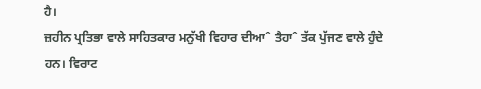ਹੈ।
ਜ਼ਹੀਨ ਪ੍ਰਤਿਭਾ ਵਾਲੇ ਸਾਹਿਤਕਾਰ ਮਨੁੱਖੀ ਵਿਹਾਰ ਦੀਆˆ ਤੈਹਾˆ ਤੱਕ ਪੁੱਜਣ ਵਾਲੇ ਹੁੰਦੇ
ਹਨ। ਵਿਰਾਟ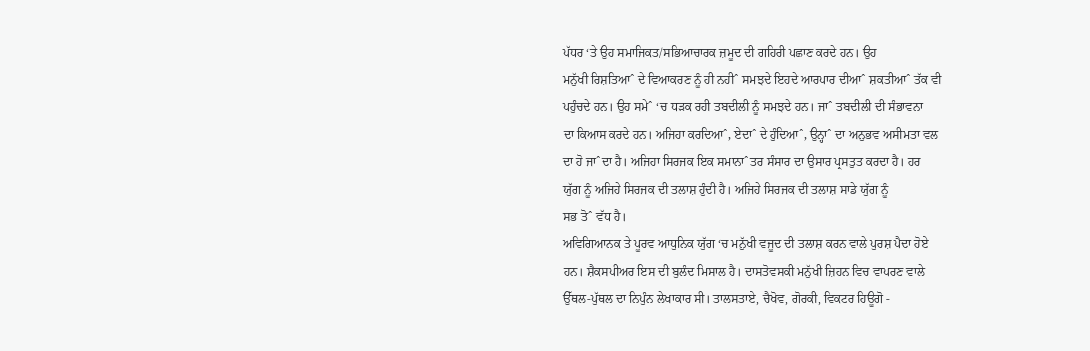ਪੱਧਰ ‘ਤੇ ਉਹ ਸਮਾਜਿਕਤ/ਸਭਿਆਚਾਰਕ ਜ਼ਮੂਦ ਦੀ ਗਹਿਰੀ ਪਛਾਣ ਕਰਦੇ ਹਨ। ਉਹ
ਮਨੁੱਖੀ ਰਿਸ਼ਤਿਆˆ ਦੇ ਵਿਆਕਰਣ ਨੂੰ ਹੀ ਨਹੀˆ ਸਮਝਦੇ ਇਹਦੇ ਆਰਪਾਰ ਦੀਆˆ ਸ਼ਕਤੀਆˆ ਤੱਕ ਵੀ
ਪਹੁੰਚਦੇ ਹਨ। ਉਹ ਸਮੇˆ ‘ਚ ਧੜਕ ਰਹੀ ਤਬਦੀਲੀ ਨੂੰ ਸਮਝਦੇ ਹਨ। ਜਾˆ ਤਬਦੀਲੀ ਦੀ ਸੰਭਾਵਨਾ
ਦਾ ਕਿਆਸ ਕਰਦੇ ਹਨ। ਅਜਿਹਾ ਕਰਦਿਆˆ, ਏਦਾˆ ਦੇ ਹੁੰਦਿਆˆ, ਉਨ੍ਹਾˆ ਦਾ ਅਨੁਭਵ ਅਸੀਮਤਾ ਵਲ
ਦਾ ਹੋ ਜਾˆਦਾ ਹੈ। ਅਜਿਹਾ ਸਿਰਜਕ ਇਕ ਸਮਾਨਾˆਤਰ ਸੰਸਾਰ ਦਾ ਉਸਾਰ ਪ੍ਰਸਤੁਤ ਕਰਦਾ ਹੈ। ਹਰ
ਯੁੱਗ ਨੂੰ ਅਜਿਹੇ ਸਿਰਜਕ ਦੀ ਤਲਾਸ਼ ਹੁੰਦੀ ਹੈ। ਅਜਿਹੇ ਸਿਰਜਕ ਦੀ ਤਲਾਸ਼ ਸਾਡੇ ਯੁੱਗ ਨੂੰ
ਸਭ ਤੋˆ ਵੱਧ ਹੈ।
ਅਵਿਗਿਆਨਕ ਤੇ ਪੂਰਵ ਆਧੁਨਿਕ ਯੁੱਗ ‘ਚ ਮਨੁੱਖੀ ਵਜੂਦ ਦੀ ਤਲਾਸ਼ ਕਰਨ ਵਾਲੇ ਪੁਰਸ਼ ਪੈਦਾ ਹੋਏ
ਹਨ। ਸ਼ੈਕਸਪੀਅਰ ਇਸ ਦੀ ਬੁਲੰਦ ਮਿਸਾਲ ਹੈ। ਦਾਸਤੋਵਸਕੀ ਮਨੁੱਖੀ ਜ਼ਿਹਨ ਵਿਚ ਵਾਪਰਣ ਵਾਲੇ
ਉੱਥਲ-ਪੁੱਥਲ ਦਾ ਨਿਪੁੰਨ ਲੇਖਾਕਾਰ ਸੀ। ਤਾਲਸਤਾਏ, ਚੈਖੋਵ, ਗੋਰਕੀ, ਵਿਕਟਰ ਹਿਊਗੋ -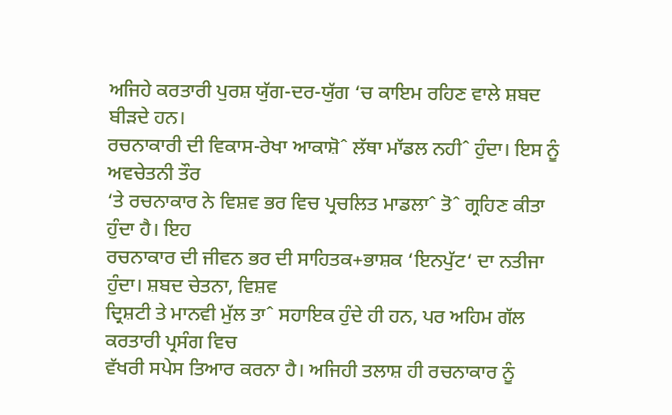ਅਜਿਹੇ ਕਰਤਾਰੀ ਪੁਰਸ਼ ਯੁੱਗ-ਦਰ-ਯੁੱਗ ‘ਚ ਕਾਇਮ ਰਹਿਣ ਵਾਲੇ ਸ਼ਬਦ ਬੀੜਦੇ ਹਨ।
ਰਚਨਾਕਾਰੀ ਦੀ ਵਿਕਾਸ-ਰੇਖਾ ਆਕਾਸ਼ੋˆ ਲੱਥਾ ਮਾੱਡਲ ਨਹੀˆ ਹੁੰਦਾ। ਇਸ ਨੂੰ ਅਵਚੇਤਨੀ ਤੌਰ
‘ਤੇ ਰਚਨਾਕਾਰ ਨੇ ਵਿਸ਼ਵ ਭਰ ਵਿਚ ਪ੍ਰਚਲਿਤ ਮਾਡਲਾˆ ਤੋˆ ਗ੍ਰਹਿਣ ਕੀਤਾ ਹੁੰਦਾ ਹੈ। ਇਹ
ਰਚਨਾਕਾਰ ਦੀ ਜੀਵਨ ਭਰ ਦੀ ਸਾਹਿਤਕ+ਭਾਸ਼ਕ ‘ਇਨਪੁੱਟ‘ ਦਾ ਨਤੀਜਾ ਹੁੰਦਾ। ਸ਼ਬਦ ਚੇਤਨਾ, ਵਿਸ਼ਵ
ਦ੍ਰਿਸ਼ਟੀ ਤੇ ਮਾਨਵੀ ਮੁੱਲ ਤਾˆ ਸਹਾਇਕ ਹੁੰਦੇ ਹੀ ਹਨ, ਪਰ ਅਹਿਮ ਗੱਲ ਕਰਤਾਰੀ ਪ੍ਰਸੰਗ ਵਿਚ
ਵੱਖਰੀ ਸਪੇਸ ਤਿਆਰ ਕਰਨਾ ਹੈ। ਅਜਿਹੀ ਤਲਾਸ਼ ਹੀ ਰਚਨਾਕਾਰ ਨੂੰ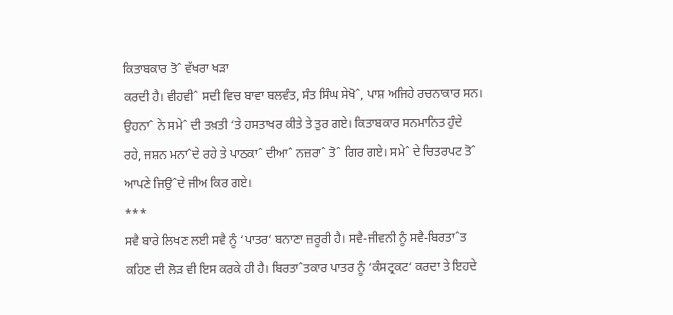ਕਿਤਾਬਕਾਰ ਤੋˆ ਵੱਖਰਾ ਖੜਾ
ਕਰਦੀ ਹੈ। ਵੀਹਵੀˆ ਸਦੀ ਵਿਚ ਬਾਵਾ ਬਲਵੰਤ, ਸੰਤ ਸਿੰਘ ਸੇਖੋˆ, ਪਾਸ਼ ਅਜਿਹੇ ਰਚਨਾਕਾਰ ਸਨ।
ਉਹਨਾˆ ਨੇ ਸਮੇˆ ਦੀ ਤਖ਼ਤੀ ‘ਤੇ ਹਸਤਾਖਰ ਕੀਤੇ ਤੇ ਤੁਰ ਗਏ। ਕਿਤਾਬਕਾਰ ਸਨਮਾਨਿਤ ਹੁੰਦੇ
ਰਹੇ, ਜਸ਼ਨ ਮਨਾˆਦੇ ਰਹੇ ਤੇ ਪਾਠਕਾˆ ਦੀਆˆ ਨਜ਼ਰਾˆ ਤੋˆ ਗਿਰ ਗਏ। ਸਮੇˆ ਦੇ ਚਿਤਰਪਟ ਤੋˆ
ਆਪਣੇ ਜਿਉˆਦੇ ਜੀਅ ਕਿਰ ਗਏ।
***
ਸਵੈ ਬਾਰੇ ਲਿਖਣ ਲਈ ਸਵੈ ਨੂੰ ‘ਪਾਤਰ‘ ਬਨਾਣਾ ਜ਼ਰੂਰੀ ਹੈ। ਸਵੈ-ਜੀਵਨੀ ਨੂੰ ਸਵੈ-ਬਿਰਤਾˆਤ
ਕਹਿਣ ਦੀ ਲੋੜ ਵੀ ਇਸ ਕਰਕੇ ਹੀ ਹੈ। ਬਿਰਤਾˆਤਕਾਰ ਪਾਤਰ ਨੂੰ ‘ਕੰਸਟ੍ਰਕਟ‘ ਕਰਦਾ ਤੇ ਇਹਦੇ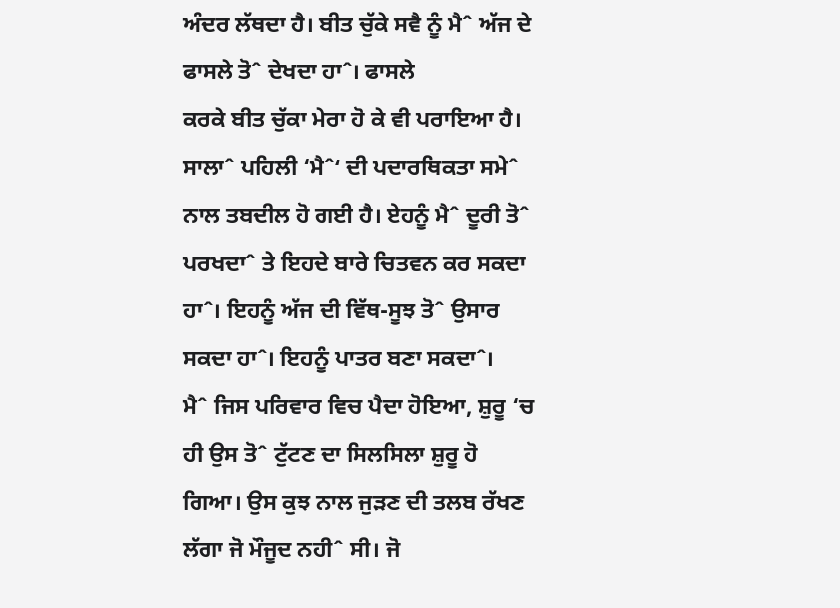ਅੰਦਰ ਲੱਥਦਾ ਹੈ। ਬੀਤ ਚੁੱਕੇ ਸਵੈ ਨੂੰ ਮੈˆ ਅੱਜ ਦੇ ਫਾਸਲੇ ਤੋˆ ਦੇਖਦਾ ਹਾˆ। ਫਾਸਲੇ
ਕਰਕੇ ਬੀਤ ਚੁੱਕਾ ਮੇਰਾ ਹੋ ਕੇ ਵੀ ਪਰਾਇਆ ਹੈ। ਸਾਲਾˆ ਪਹਿਲੀ ‘ਮੈˆ‘ ਦੀ ਪਦਾਰਥਿਕਤਾ ਸਮੇˆ
ਨਾਲ ਤਬਦੀਲ ਹੋ ਗਈ ਹੈ। ਏਹਨੂੰ ਮੈˆ ਦੂਰੀ ਤੋˆ ਪਰਖਦਾˆ ਤੇ ਇਹਦੇ ਬਾਰੇ ਚਿਤਵਨ ਕਰ ਸਕਦਾ
ਹਾˆ। ਇਹਨੂੰ ਅੱਜ ਦੀ ਵਿੱਥ-ਸੂਝ ਤੋˆ ਉਸਾਰ ਸਕਦਾ ਹਾˆ। ਇਹਨੂੰ ਪਾਤਰ ਬਣਾ ਸਕਦਾˆ।
ਮੈˆ ਜਿਸ ਪਰਿਵਾਰ ਵਿਚ ਪੈਦਾ ਹੋਇਆ, ਸ਼ੁਰੂ ‘ਚ ਹੀ ਉਸ ਤੋˆ ਟੁੱਟਣ ਦਾ ਸਿਲਸਿਲਾ ਸ਼ੁਰੂ ਹੋ
ਗਿਆ। ਉਸ ਕੁਝ ਨਾਲ ਜੁੜਣ ਦੀ ਤਲਬ ਰੱਖਣ ਲੱਗਾ ਜੋ ਮੌਜੂਦ ਨਹੀˆ ਸੀ। ਜੋ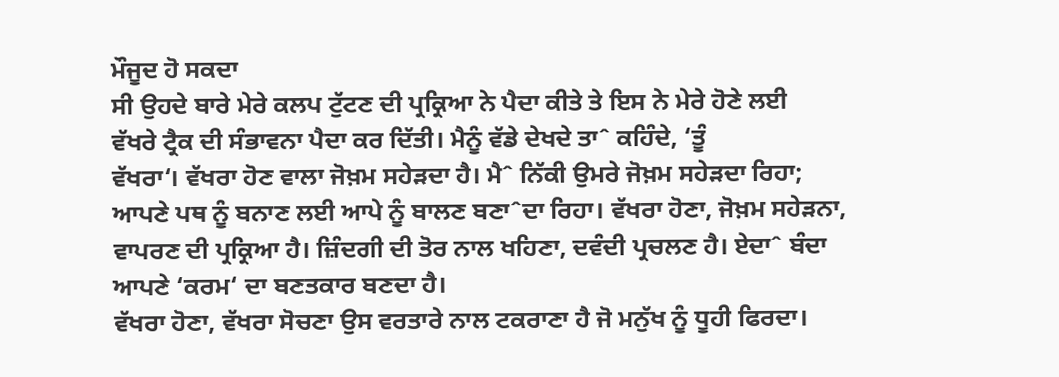ਮੌਜੂਦ ਹੋ ਸਕਦਾ
ਸੀ ਉਹਦੇ ਬਾਰੇ ਮੇਰੇ ਕਲਪ ਟੁੱਟਣ ਦੀ ਪ੍ਰਕ੍ਰਿਆ ਨੇ ਪੈਦਾ ਕੀਤੇ ਤੇ ਇਸ ਨੇ ਮੇਰੇ ਹੋਣੇ ਲਈ
ਵੱਖਰੇ ਟ੍ਰੈਕ ਦੀ ਸੰਭਾਵਨਾ ਪੈਦਾ ਕਰ ਦਿੱਤੀ। ਮੈਨੂੰ ਵੱਡੇ ਦੇਖਦੇ ਤਾˆ ਕਹਿੰਦੇ, ‘ਤੂੰ
ਵੱਖਰਾ‘। ਵੱਖਰਾ ਹੋਣ ਵਾਲਾ ਜੋਖ਼ਮ ਸਹੇੜਦਾ ਹੈ। ਮੈˆ ਨਿੱਕੀ ਉਮਰੇ ਜੋਖ਼ਮ ਸਹੇੜਦਾ ਰਿਹਾ;
ਆਪਣੇ ਪਥ ਨੂੰ ਬਨਾਣ ਲਈ ਆਪੇ ਨੂੰ ਬਾਲਣ ਬਣਾˆਦਾ ਰਿਹਾ। ਵੱਖਰਾ ਹੋਣਾ, ਜੋਖ਼ਮ ਸਹੇੜਨਾ,
ਵਾਪਰਣ ਦੀ ਪ੍ਰਕ੍ਰਿਆ ਹੈ। ਜ਼ਿੰਦਗੀ ਦੀ ਤੋਰ ਨਾਲ ਖਹਿਣਾ, ਦਵੰਦੀ ਪ੍ਰਚਲਣ ਹੈ। ਏਦਾˆ ਬੰਦਾ
ਆਪਣੇ ‘ਕਰਮ‘ ਦਾ ਬਣਤਕਾਰ ਬਣਦਾ ਹੈ।
ਵੱਖਰਾ ਹੋਣਾ, ਵੱਖਰਾ ਸੋਚਣਾ ਉਸ ਵਰਤਾਰੇ ਨਾਲ ਟਕਰਾਣਾ ਹੈ ਜੋ ਮਨੁੱਖ ਨੂੰ ਧੂਹੀ ਫਿਰਦਾ।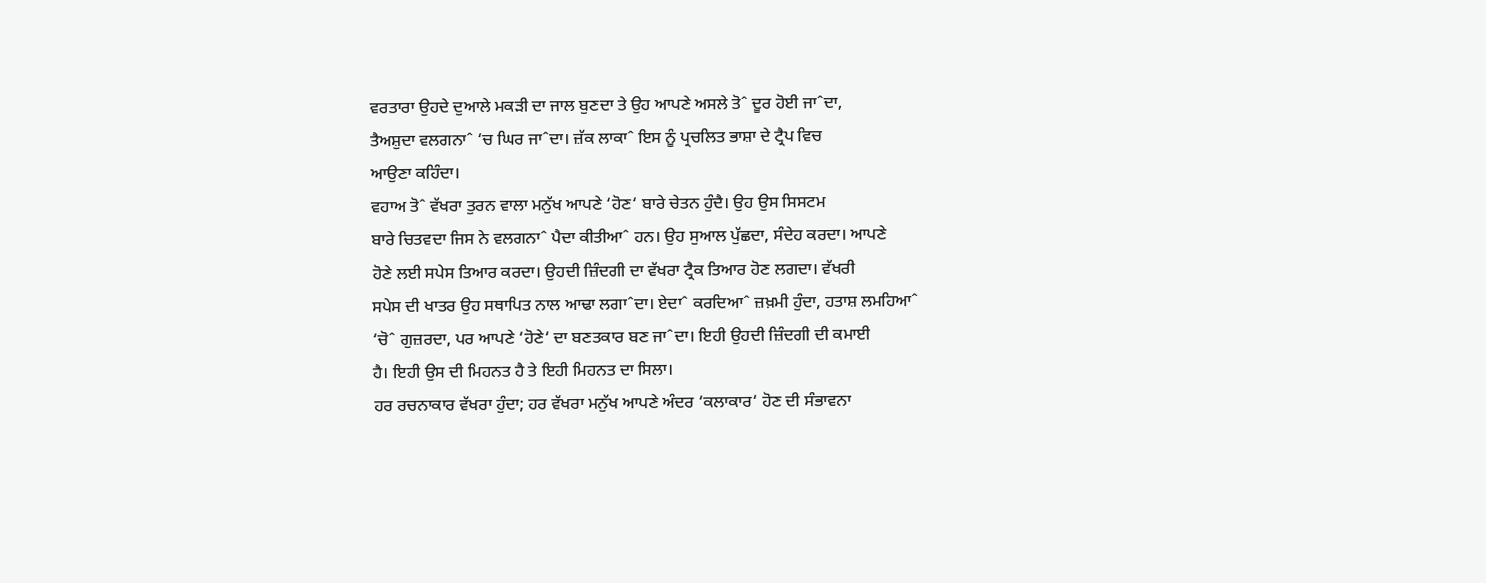ਵਰਤਾਰਾ ਉਹਦੇ ਦੁਆਲੇ ਮਕੜੀ ਦਾ ਜਾਲ ਬੁਣਦਾ ਤੇ ਉਹ ਆਪਣੇ ਅਸਲੇ ਤੋˆ ਦੂਰ ਹੋਈ ਜਾˆਦਾ,
ਤੈਅਸ਼ੁਦਾ ਵਲਗਨਾˆ ‘ਚ ਘਿਰ ਜਾˆਦਾ। ਜ਼ੱਕ ਲਾਕਾˆ ਇਸ ਨੂੰ ਪ੍ਰਚਲਿਤ ਭਾਸ਼ਾ ਦੇ ਟ੍ਰੈਪ ਵਿਚ
ਆਉਣਾ ਕਹਿੰਦਾ।
ਵਹਾਅ ਤੋˆ ਵੱਖਰਾ ਤੁਰਨ ਵਾਲਾ ਮਨੁੱਖ ਆਪਣੇ ‘ਹੋਣ‘ ਬਾਰੇ ਚੇਤਨ ਹੁੰਦੈ। ਉਹ ਉਸ ਸਿਸਟਮ
ਬਾਰੇ ਚਿਤਵਦਾ ਜਿਸ ਨੇ ਵਲਗਨਾˆ ਪੈਦਾ ਕੀਤੀਆˆ ਹਨ। ਉਹ ਸੁਆਲ ਪੁੱਛਦਾ, ਸੰਦੇਹ ਕਰਦਾ। ਆਪਣੇ
ਹੋਣੇ ਲਈ ਸਪੇਸ ਤਿਆਰ ਕਰਦਾ। ਉਹਦੀ ਜ਼ਿੰਦਗੀ ਦਾ ਵੱਖਰਾ ਟ੍ਰੈਕ ਤਿਆਰ ਹੋਣ ਲਗਦਾ। ਵੱਖਰੀ
ਸਪੇਸ ਦੀ ਖਾਤਰ ਉਹ ਸਥਾਪਿਤ ਨਾਲ ਆਢਾ ਲਗਾˆਦਾ। ਏਦਾˆ ਕਰਦਿਆˆ ਜ਼ਖ਼ਮੀ ਹੁੰਦਾ, ਹਤਾਸ਼ ਲਮਹਿਆˆ
‘ਚੋˆ ਗੁਜ਼ਰਦਾ, ਪਰ ਆਪਣੇ ‘ਹੋਣੇ‘ ਦਾ ਬਣਤਕਾਰ ਬਣ ਜਾˆਦਾ। ਇਹੀ ਉਹਦੀ ਜ਼ਿੰਦਗੀ ਦੀ ਕਮਾਈ
ਹੈ। ਇਹੀ ਉਸ ਦੀ ਮਿਹਨਤ ਹੈ ਤੇ ਇਹੀ ਮਿਹਨਤ ਦਾ ਸਿਲਾ।
ਹਰ ਰਚਨਾਕਾਰ ਵੱਖਰਾ ਹੁੰਦਾ; ਹਰ ਵੱਖਰਾ ਮਨੁੱਖ ਆਪਣੇ ਅੰਦਰ ‘ਕਲਾਕਾਰ‘ ਹੋਣ ਦੀ ਸੰਭਾਵਨਾ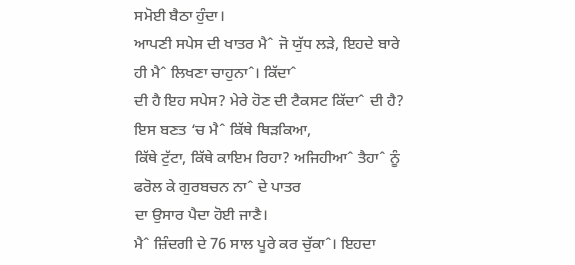ਸਮੋਈ ਬੈਠਾ ਹੁੰਦਾ।
ਆਪਣੀ ਸਪੇਸ ਦੀ ਖਾਤਰ ਮੈˆ ਜੋ ਯੁੱਧ ਲੜੇ, ਇਹਦੇ ਬਾਰੇ ਹੀ ਮੈˆ ਲਿਖਣਾ ਚਾਹੁਨਾˆ। ਕਿੱਦਾˆ
ਦੀ ਹੈ ਇਹ ਸਪੇਸ? ਮੇਰੇ ਹੋਣ ਦੀ ਟੈਕਸਟ ਕਿੱਦਾˆ ਦੀ ਹੈ? ਇਸ ਬਣਤ ‘ਚ ਮੈˆ ਕਿੱਥੇ ਥਿੜਕਿਆ,
ਕਿੱਥੇ ਟੁੱਟਾ, ਕਿੱਥੇ ਕਾਇਮ ਰਿਹਾ? ਅਜਿਹੀਆˆ ਤੈਹਾˆ ਨੂੰ ਫਰੋਲ ਕੇ ਗੁਰਬਚਨ ਨਾˆ ਦੇ ਪਾਤਰ
ਦਾ ਉਸਾਰ ਪੈਦਾ ਹੋਈ ਜਾਣੈ।
ਮੈˆ ਜ਼ਿੰਦਗੀ ਦੇ 76 ਸਾਲ ਪੂਰੇ ਕਰ ਚੁੱਕਾˆ। ਇਹਦਾ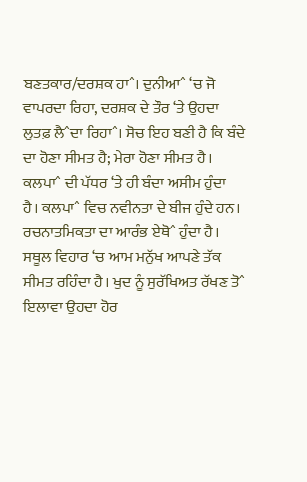ਬਣਤਕਾਰ/ਦਰਸ਼ਕ ਹਾˆ। ਦੁਨੀਆˆ ‘ਚ ਜੋ
ਵਾਪਰਦਾ ਰਿਹਾ, ਦਰਸ਼ਕ ਦੇ ਤੌਰ ‘ਤੇ ਉਹਦਾ ਲੁਤਫ਼ ਲੈˆਦਾ ਰਿਹਾˆ। ਸੋਚ ਇਹ ਬਣੀ ਹੈ ਕਿ ਬੰਦੇ
ਦਾ ਹੋਣਾ ਸੀਮਤ ਹੈ; ਮੇਰਾ ਹੋਣਾ ਸੀਮਤ ਹੈ। ਕਲਪਾˆ ਦੀ ਪੱਧਰ ‘ਤੇ ਹੀ ਬੰਦਾ ਅਸੀਮ ਹੁੰਦਾ
ਹੈ। ਕਲਪਾˆ ਵਿਚ ਨਵੀਨਤਾ ਦੇ ਬੀਜ ਹੁੰਦੇ ਹਨ। ਰਚਨਾਤਮਿਕਤਾ ਦਾ ਆਰੰਭ ਏਥੋˆ ਹੁੰਦਾ ਹੈ।
ਸਥੂਲ ਵਿਹਾਰ ‘ਚ ਆਮ ਮਨੁੱਖ ਆਪਣੇ ਤੱਕ ਸੀਮਤ ਰਹਿੰਦਾ ਹੈ। ਖੁਦ ਨੂੰ ਸੁਰੱਖਿਅਤ ਰੱਖਣ ਤੋˆ
ਇਲਾਵਾ ਉਹਦਾ ਹੋਰ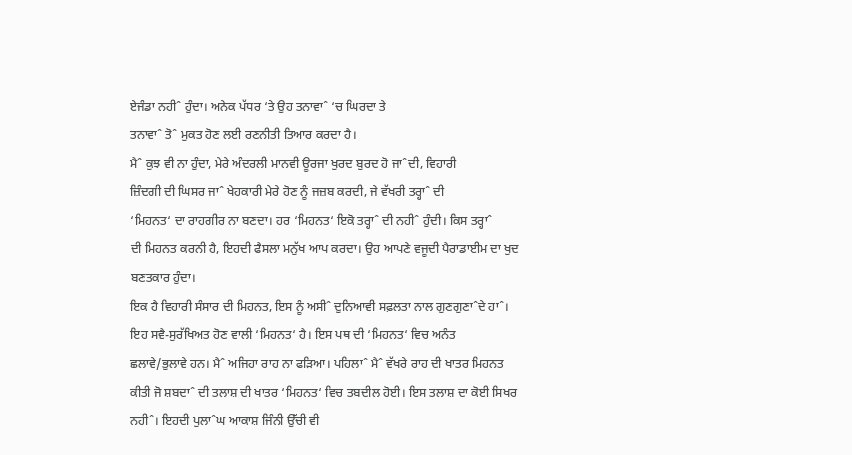ਏਜੰਡਾ ਨਹੀˆ ਹੁੰਦਾ। ਅਨੇਕ ਪੱਧਰ ‘ਤੇ ਉਹ ਤਨਾਵਾˆ ‘ਚ ਘਿਰਦਾ ਤੇ
ਤਨਾਵਾˆ ਤੋˆ ਮੁਕਤ ਹੋਣ ਲਈ ਰਣਨੀਤੀ ਤਿਆਰ ਕਰਦਾ ਹੈ।
ਮੈˆ ਕੁਝ ਵੀ ਨਾ ਹੁੰਦਾ, ਮੇਰੇ ਅੰਦਰਲੀ ਮਾਨਵੀ ਊਰਜਾ ਖੁਰਦ ਬੁਰਦ ਹੋ ਜਾˆਦੀ, ਵਿਹਾਰੀ
ਜ਼ਿੰਦਗੀ ਦੀ ਘਿਸਰ ਜਾˆ ਖੇਹਕਾਰੀ ਮੇਰੇ ਹੋਣ ਨੂੰ ਜਜ਼ਬ ਕਰਦੀ, ਜੇ ਵੱਖਰੀ ਤਰ੍ਹਾˆ ਦੀ
‘ਮਿਹਨਤ‘ ਦਾ ਰਾਹਗੀਰ ਨਾ ਬਣਦਾ। ਹਰ ‘ਮਿਹਨਤ‘ ਇਕੋ ਤਰ੍ਹਾˆ ਦੀ ਨਹੀˆ ਹੁੰਦੀ। ਕਿਸ ਤਰ੍ਹਾˆ
ਦੀ ਮਿਹਨਤ ਕਰਨੀ ਹੈ, ਇਹਦੀ ਫੈਸਲਾ ਮਨੁੱਖ ਆਪ ਕਰਦਾ। ਉਹ ਆਪਣੇ ਵਜੂਦੀ ਪੈਰਾਡਾਈਮ ਦਾ ਖੁਦ
ਬਣਤਕਾਰ ਹੁੰਦਾ।
ਇਕ ਹੈ ਵਿਹਾਰੀ ਸੰਸਾਰ ਦੀ ਮਿਹਨਤ, ਇਸ ਨੂੰ ਅਸੀˆ ਦੁਨਿਆਵੀ ਸਫ਼ਲਤਾ ਨਾਲ ਗੁਣਗੁਣਾˆਦੇ ਹਾˆ।
ਇਹ ਸਵੈ-ਸੁਰੱਖਿਅਤ ਹੋਣ ਵਾਲੀ ‘ਮਿਹਨਤ‘ ਹੈ। ਇਸ ਪਥ ਦੀ ‘ਮਿਹਨਤ‘ ਵਿਚ ਅਨੰਤ
ਛਲਾਵੇ/ਭੁਲਾਵੇ ਹਨ। ਮੈˆ ਅਜਿਹਾ ਰਾਹ ਨਾ ਫੜਿਆ। ਪਹਿਲਾˆ ਮੈˆ ਵੱਖਰੇ ਰਾਹ ਦੀ ਖਾਤਰ ਮਿਹਨਤ
ਕੀਤੀ ਜੋ ਸ਼ਬਦਾˆ ਦੀ ਤਲਾਸ਼ ਦੀ ਖਾਤਰ ‘ਮਿਹਨਤ‘ ਵਿਚ ਤਬਦੀਲ ਹੋਈ। ਇਸ ਤਲਾਸ਼ ਦਾ ਕੋਈ ਸਿਖਰ
ਨਹੀˆ। ਇਹਦੀ ਪੁਲਾˆਘ ਆਕਾਸ਼ ਜਿੰਨੀ ਉੱਚੀ ਵੀ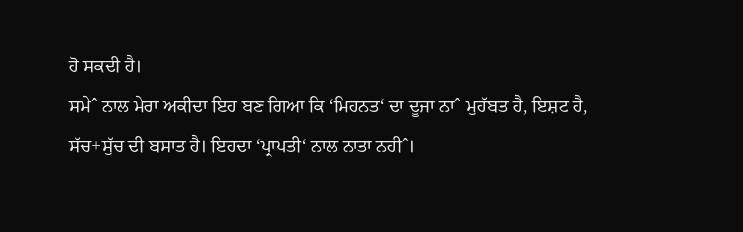ਹੋ ਸਕਦੀ ਹੈ।
ਸਮੇˆ ਨਾਲ ਮੇਰਾ ਅਕੀਦਾ ਇਹ ਬਣ ਗਿਆ ਕਿ ‘ਮਿਹਨਤ‘ ਦਾ ਦੂਜਾ ਨਾˆ ਮੁਹੱਬਤ ਹੈ, ਇਸ਼ਟ ਹੈ,
ਸੱਚ+ਸੁੱਚ ਦੀ ਬਸਾਤ ਹੈ। ਇਹਦਾ ‘ਪ੍ਰਾਪਤੀ‘ ਨਾਲ ਨਾਤਾ ਨਹੀˆ।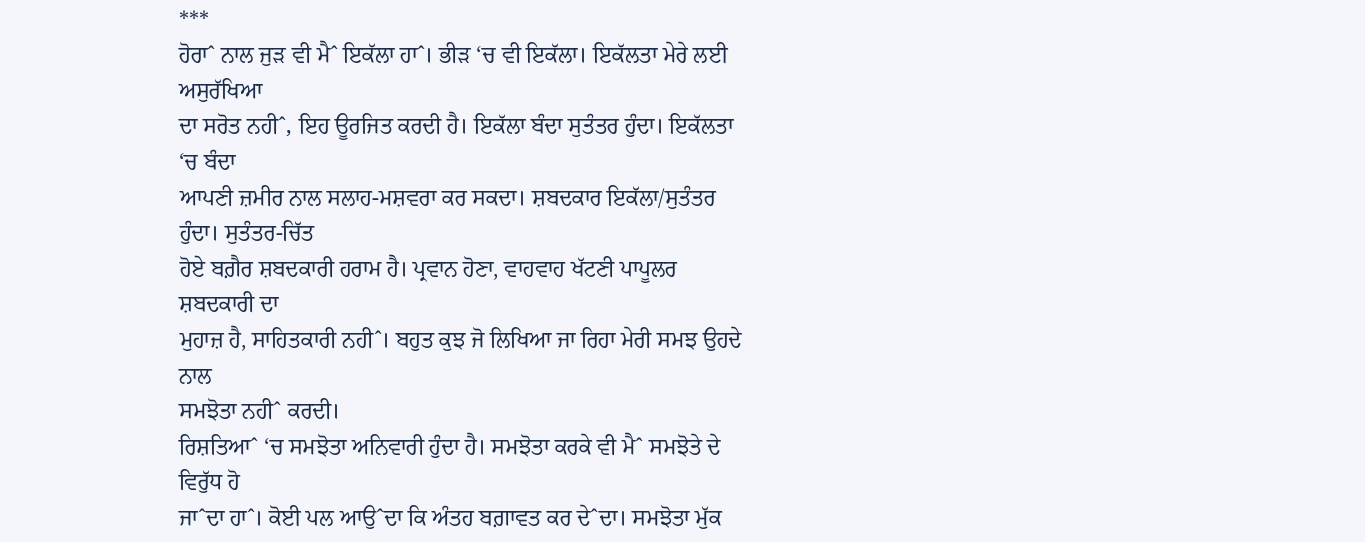***
ਹੋਰਾˆ ਨਾਲ ਜੁੜ ਵੀ ਮੈˆ ਇਕੱਲਾ ਹਾˆ। ਭੀੜ ‘ਚ ਵੀ ਇਕੱਲਾ। ਇਕੱਲਤਾ ਮੇਰੇ ਲਈ ਅਸੁਰੱਖਿਆ
ਦਾ ਸਰੋਤ ਨਹੀˆ, ਇਹ ਊਰਜਿਤ ਕਰਦੀ ਹੈ। ਇਕੱਲਾ ਬੰਦਾ ਸੁਤੰਤਰ ਹੁੰਦਾ। ਇਕੱਲਤਾ ‘ਚ ਬੰਦਾ
ਆਪਣੀ ਜ਼ਮੀਰ ਨਾਲ ਸਲਾਹ-ਮਸ਼ਵਰਾ ਕਰ ਸਕਦਾ। ਸ਼ਬਦਕਾਰ ਇਕੱਲਾ/ਸੁਤੰਤਰ ਹੁੰਦਾ। ਸੁਤੰਤਰ-ਚਿੱਤ
ਹੋਏ ਬਗ਼ੈਰ ਸ਼ਬਦਕਾਰੀ ਹਰਾਮ ਹੈ। ਪ੍ਰਵਾਨ ਹੋਣਾ, ਵਾਹਵਾਹ ਖੱਟਣੀ ਪਾਪੂਲਰ ਸ਼ਬਦਕਾਰੀ ਦਾ
ਮੁਹਾਜ਼ ਹੈ, ਸਾਹਿਤਕਾਰੀ ਨਹੀˆ। ਬਹੁਤ ਕੁਝ ਜੋ ਲਿਖਿਆ ਜਾ ਰਿਹਾ ਮੇਰੀ ਸਮਝ ਉਹਦੇ ਨਾਲ
ਸਮਝੋਤਾ ਨਹੀˆ ਕਰਦੀ।
ਰਿਸ਼ਤਿਆˆ ‘ਚ ਸਮਝੋਤਾ ਅਨਿਵਾਰੀ ਹੁੰਦਾ ਹੈ। ਸਮਝੋਤਾ ਕਰਕੇ ਵੀ ਮੈˆ ਸਮਝੋਤੇ ਦੇ ਵਿਰੁੱਧ ਹੋ
ਜਾˆਦਾ ਹਾˆ। ਕੋਈ ਪਲ ਆਉˆਦਾ ਕਿ ਅੰਤਹ ਬਗ਼ਾਵਤ ਕਰ ਦੇˆਦਾ। ਸਮਝੋਤਾ ਮੁੱਕ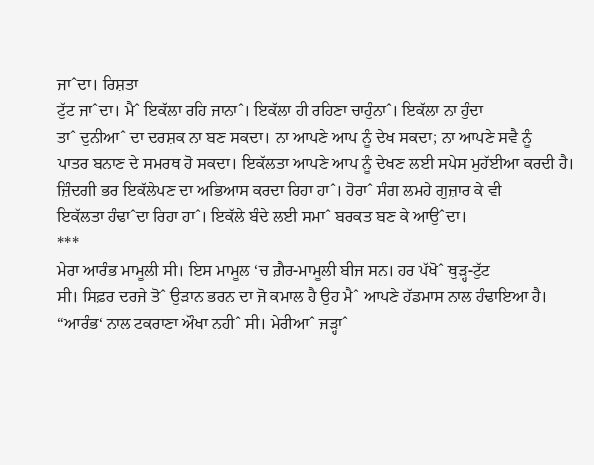ਜਾˆਦਾ। ਰਿਸ਼ਤਾ
ਟੁੱਟ ਜਾˆਦਾ। ਮੈˆ ਇਕੱਲਾ ਰਹਿ ਜਾਨਾˆ। ਇਕੱਲਾ ਹੀ ਰਹਿਣਾ ਚਾਹੁੰਨਾˆ। ਇਕੱਲਾ ਨਾ ਹੁੰਦਾ
ਤਾˆ ਦੁਨੀਆˆ ਦਾ ਦਰਸ਼ਕ ਨਾ ਬਣ ਸਕਦਾ। ਨਾ ਆਪਣੇ ਆਪ ਨੂੰ ਦੇਖ ਸਕਦਾ; ਨਾ ਆਪਣੇ ਸਵੈ ਨੂੰ
ਪਾਤਰ ਬਨਾਣ ਦੇ ਸਮਰਥ ਹੋ ਸਕਦਾ। ਇਕੱਲਤਾ ਆਪਣੇ ਆਪ ਨੂੰ ਦੇਖਣ ਲਈ ਸਪੇਸ ਮੁਹੱਈਆ ਕਰਦੀ ਹੈ।
ਜ਼ਿੰਦਗੀ ਭਰ ਇਕੱਲੇਪਣ ਦਾ ਅਭਿਆਸ ਕਰਦਾ ਰਿਹਾ ਹਾˆ। ਹੋਰਾˆ ਸੰਗ ਲਮਹੇ ਗੁਜ਼ਾਰ ਕੇ ਵੀ
ਇਕੱਲਤਾ ਹੰਢਾˆਦਾ ਰਿਹਾ ਹਾˆ। ਇਕੱਲੇ ਬੰਦੇ ਲਈ ਸਮਾˆ ਬਰਕਤ ਬਣ ਕੇ ਆਉˆਦਾ।
***
ਮੇਰਾ ਆਰੰਭ ਮਾਮੂਲੀ ਸੀ। ਇਸ ਮਾਮੂਲ ‘ਚ ਗ਼ੈਰ-ਮਾਮੂਲੀ ਬੀਜ ਸਨ। ਹਰ ਪੱਖੋˆ ਥੁੜ੍ਹ-ਟੁੱਟ
ਸੀ। ਸਿਫ਼ਰ ਦਰਜੇ ਤੋˆ ਉੜਾਨ ਭਰਨ ਦਾ ਜੋ ਕਮਾਲ ਹੈ ਉਹ ਮੈˆ ਆਪਣੇ ਹੱਡਮਾਸ ਨਾਲ ਹੰਢਾਇਆ ਹੈ।
“ਆਰੰਭ‘ ਨਾਲ ਟਕਰਾਣਾ ਔਖਾ ਨਹੀˆ ਸੀ। ਮੇਰੀਆˆ ਜੜ੍ਹਾˆ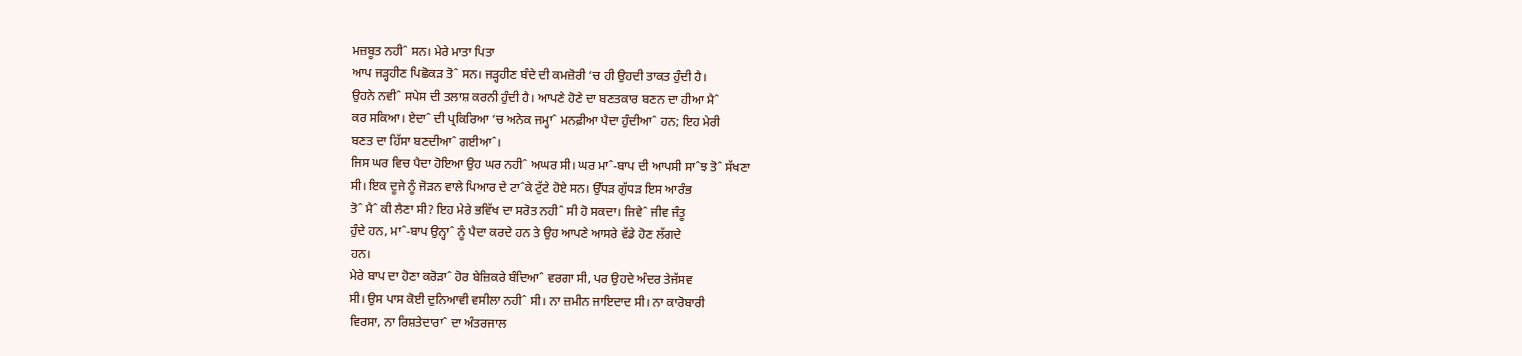ਮਜ਼ਬੂਤ ਨਹੀˆ ਸਨ। ਮੇਰੇ ਮਾਤਾ ਪਿਤਾ
ਆਪ ਜੜ੍ਹਹੀਣ ਪਿਛੋਕੜ ਤੋˆ ਸਨ। ਜੜ੍ਹਹੀਣ ਬੰਦੇ ਦੀ ਕਮਜ਼ੋਰੀ ‘ਚ ਹੀ ਉਹਦੀ ਤਾਕਤ ਹੁੰਦੀ ਹੈ।
ਉਹਨੇ ਨਵੀˆ ਸਪੇਸ ਦੀ ਤਲਾਸ਼ ਕਰਨੀ ਹੁੰਦੀ ਹੈ। ਆਪਣੇ ਹੋਣੇ ਦਾ ਬਣਤਕਾਰ ਬਣਨ ਦਾ ਹੀਆ ਮੈˆ
ਕਰ ਸਕਿਆ। ਏਦਾˆ ਦੀ ਪ੍ਰਕਿਰਿਆ ‘ਚ ਅਨੇਕ ਜਮ੍ਹਾˆ ਮਨਫ਼ੀਆ ਪੈਦਾ ਹੁੰਦੀਆˆ ਹਨ; ਇਹ ਮੇਰੀ
ਬਣਤ ਦਾ ਹਿੱਸਾ ਬਣਦੀਆˆ ਗਈਆˆ।
ਜਿਸ ਘਰ ਵਿਚ ਪੈਦਾ ਹੋਇਆ ਉਹ ਘਰ ਨਹੀˆ ਅਘਰ ਸੀ। ਘਰ ਮਾˆ-ਬਾਪ ਦੀ ਆਪਸੀ ਸਾˆਝ ਤੋˆ ਸੱਖਣਾ
ਸੀ। ਇਕ ਦੂਜੇ ਨੂੰ ਜੋੜਨ ਵਾਲੇ ਪਿਆਰ ਦੇ ਟਾˆਕੇ ਟੁੱਟੇ ਹੋਏ ਸਨ। ਉੱਧੜ ਗੁੱਧੜ ਇਸ ਆਰੰਭ
ਤੋˆ ਮੈˆ ਕੀ ਲੈਣਾ ਸੀ? ਇਹ ਮੇਰੇ ਭਵਿੱਖ ਦਾ ਸਰੋਤ ਨਹੀˆ ਸੀ ਹੋ ਸਕਦਾ। ਜਿਵੇˆ ਜੀਵ ਜੰਤੂ
ਹੁੰਦੇ ਹਨ, ਮਾˆ-ਬਾਪ ਉਨ੍ਹਾˆ ਨੂੰ ਪੈਦਾ ਕਰਦੇ ਹਨ ਤੇ ਉਹ ਆਪਣੇ ਆਸਰੇ ਵੱਡੇ ਹੋਣ ਲੱਗਦੇ
ਹਨ।
ਮੇਰੇ ਬਾਪ ਦਾ ਹੋਣਾ ਕਰੋੜਾˆ ਹੋਰ ਬੇਜ਼ਿਕਰੇ ਬੰਦਿਆˆ ਵਰਗਾ ਸੀ, ਪਰ ਉਹਦੇ ਅੰਦਰ ਤੇਜੱਸਵ
ਸੀ। ਉਸ ਪਾਸ ਕੋਈ ਦੁਨਿਆਵੀ ਵਸੀਲਾ ਨਹੀˆ ਸੀ। ਨਾ ਜ਼ਮੀਨ ਜਾਇਦਾਦ ਸੀ। ਨਾ ਕਾਰੋਬਾਰੀ
ਵਿਰਸਾ, ਨਾ ਰਿਸ਼ਤੇਦਾਰਾˆ ਦਾ ਅੰਤਰਜਾਲ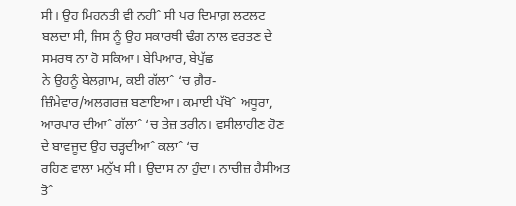ਸੀ। ਉਹ ਮਿਹਨਤੀ ਵੀ ਨਹੀˆ ਸੀ ਪਰ ਦਿਮਾਗ਼ ਲਟਲਟ
ਬਲਦਾ ਸੀ, ਜਿਸ ਨੂੰ ਉਹ ਸਕਾਰਥੀ ਢੰਗ ਨਾਲ ਵਰਤਣ ਦੇ ਸਮਰਥ ਨਾ ਹੋ ਸਕਿਆ। ਬੇਪਿਆਰ, ਬੇਪੁੱਛ
ਨੇ ਉਹਨੂੰ ਬੇਲਗ਼ਾਮ, ਕਈ ਗੱਲਾˆ ‘ਚ ਗ਼ੈਰ-ਜ਼ਿੰਮੇਵਾਰ/ਅਲਗਰਜ਼ ਬਣਾਇਆ। ਕਮਾਈ ਪੱਖੋˆ ਅਧੂਰਾ,
ਆਰਪਾਰ ਦੀਆˆ ਗੱਲਾˆ ‘ਚ ਤੇਜ਼ ਤਰੀਨ। ਵਸੀਲਾਹੀਣ ਹੋਣ ਦੇ ਬਾਵਜੂਦ ਉਹ ਚੜ੍ਹਦੀਆˆ ਕਲਾˆ ‘ਚ
ਰਹਿਣ ਵਾਲਾ ਮਨੁੱਖ ਸੀ। ਉਦਾਸ ਨਾ ਹੁੰਦਾ। ਨਾਚੀਜ਼ ਹੈਸੀਅਤ ਤੋˆ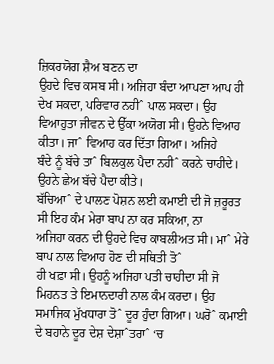ਜ਼ਿਕਰਯੋਗ ਸ਼ੈਅ ਬਣਨ ਦਾ
ਉਹਦੇ ਵਿਚ ਕਸਬ ਸੀ। ਅਜਿਹਾ ਬੰਦਾ ਆਪਣਾ ਆਪ ਹੀ ਦੇਖ ਸਕਦਾ, ਪਰਿਵਾਰ ਨਹੀˆ ਪਾਲ ਸਕਦਾ। ਉਹ
ਵਿਆਹੁਤਾ ਜੀਵਨ ਦੇ ਉੱਕਾ ਅਯੋਗ ਸੀ। ਉਹਨੇ ਵਿਆਹ ਕੀਤਾ। ਜਾˆ ਵਿਆਹ ਕਰ ਦਿੱਤਾ ਗਿਆ। ਅਜਿਹੇ
ਬੰਦੇ ਨੂੰ ਬੱਚੇ ਤਾˆ ਬਿਲਕੁਲ ਪੈਦਾ ਨਹੀˆ ਕਰਨੇ ਚਾਹੀਦੇ। ਉਹਨੇ ਛੇਅ ਬੱਚੇ ਪੈਦਾ ਕੀਤੇ।
ਬੱਚਿਆˆ ਦੇ ਪਾਲਣ ਪੋਸ਼ਨ ਲਈ ਕਮਾਈ ਦੀ ਜੋ ਜ਼ਰੂਰਤ ਸੀ ਇਹ ਕੰਮ ਮੇਰਾ ਬਾਪ ਨਾ ਕਰ ਸਕਿਆ, ਨਾ
ਅਜਿਹਾ ਕਰਨ ਦੀ ਉਹਦੇ ਵਿਚ ਕਾਬਲੀਅਤ ਸੀ। ਮਾˆ ਮੇਰੇ ਬਾਪ ਨਾਲ ਵਿਆਹ ਹੋਣ ਦੀ ਸਥਿਤੀ ਤੋˆ
ਹੀ ਖਫ਼ਾ ਸੀ। ਉਹਨੂੰ ਅਜਿਹਾ ਪਤੀ ਚਾਹੀਦਾ ਸੀ ਜੋ ਮਿਹਨਤ ਤੇ ਇਮਾਨਦਾਰੀ ਨਾਲ ਕੰਮ ਕਰਦਾ। ਉਹ
ਸਮਾਜਿਕ ਮੁੱਖਧਾਰਾ ਤੋˆ ਦੂਰ ਹੁੰਦਾ ਗਿਆ। ਘਰੋˆ ਕਮਾਈ ਦੇ ਬਹਾਨੇ ਦੂਰ ਦੇਸ਼ ਦੇਸ਼ਾˆਤਰਾˆ ‘ਚ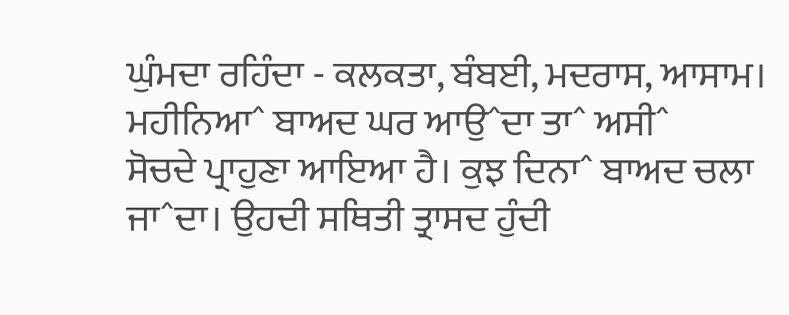ਘੁੰਮਦਾ ਰਹਿੰਦਾ - ਕਲਕਤਾ, ਬੰਬਈ, ਮਦਰਾਸ, ਆਸਾਮ। ਮਹੀਨਿਆˆ ਬਾਅਦ ਘਰ ਆਉˆਦਾ ਤਾˆ ਅਸੀˆ
ਸੋਚਦੇ ਪ੍ਰਾਹੁਣਾ ਆਇਆ ਹੈ। ਕੁਝ ਦਿਨਾˆ ਬਾਅਦ ਚਲਾ ਜਾˆਦਾ। ਉਹਦੀ ਸਥਿਤੀ ਤ੍ਰਾਸਦ ਹੁੰਦੀ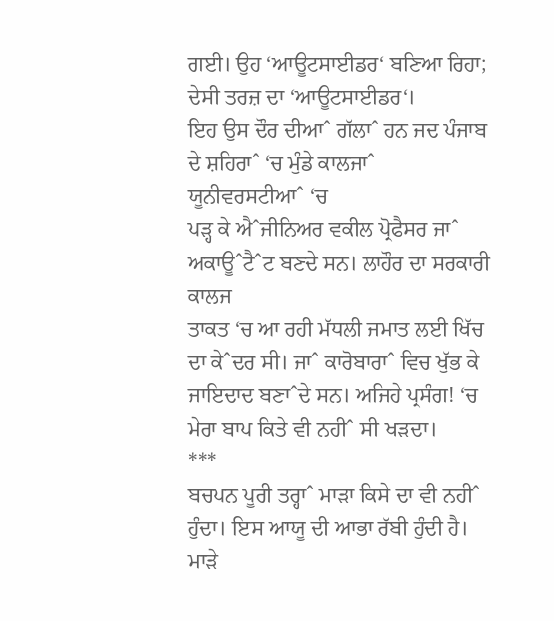ਗਈ। ਉਹ ‘ਆਊਟਸਾਈਡਰ‘ ਬਣਿਆ ਰਿਹਾ; ਦੇਸੀ ਤਰਜ਼ ਦਾ ‘ਆਊਟਸਾਈਡਰ‘।
ਇਹ ਉਸ ਦੌਰ ਦੀਆˆ ਗੱਲਾˆ ਹਨ ਜਦ ਪੰਜਾਬ ਦੇ ਸ਼ਹਿਰਾˆ ‘ਚ ਮੁੰਡੇ ਕਾਲਜਾˆ ਯੂਨੀਵਰਸਟੀਆˆ ‘ਚ
ਪੜ੍ਹ ਕੇ ਐˆਜੀਨਿਅਰ ਵਕੀਲ ਪ੍ਰੋਫੈਸਰ ਜਾˆ ਅਕਾਊˆਟੈˆਟ ਬਣਦੇ ਸਨ। ਲਾਹੌਰ ਦਾ ਸਰਕਾਰੀ ਕਾਲਜ
ਤਾਕਤ ‘ਚ ਆ ਰਹੀ ਮੱਧਲੀ ਜਮਾਤ ਲਈ ਖਿੱਚ ਦਾ ਕੇˆਦਰ ਸੀ। ਜਾˆ ਕਾਰੋਬਾਰਾˆ ਵਿਚ ਖੁੱਭ ਕੇ
ਜਾਇਦਾਦ ਬਣਾˆਦੇ ਸਨ। ਅਜਿਹੇ ਪ੍ਰਸੰਗ! ‘ਚ ਮੇਰਾ ਬਾਪ ਕਿਤੇ ਵੀ ਨਹੀˆ ਸੀ ਖੜਦਾ।
***
ਬਚਪਨ ਪੂਰੀ ਤਰ੍ਹਾˆ ਮਾੜਾ ਕਿਸੇ ਦਾ ਵੀ ਨਹੀˆ ਹੁੰਦਾ। ਇਸ ਆਯੂ ਦੀ ਆਭਾ ਰੱਬੀ ਹੁੰਦੀ ਹੈ।
ਮਾੜੇ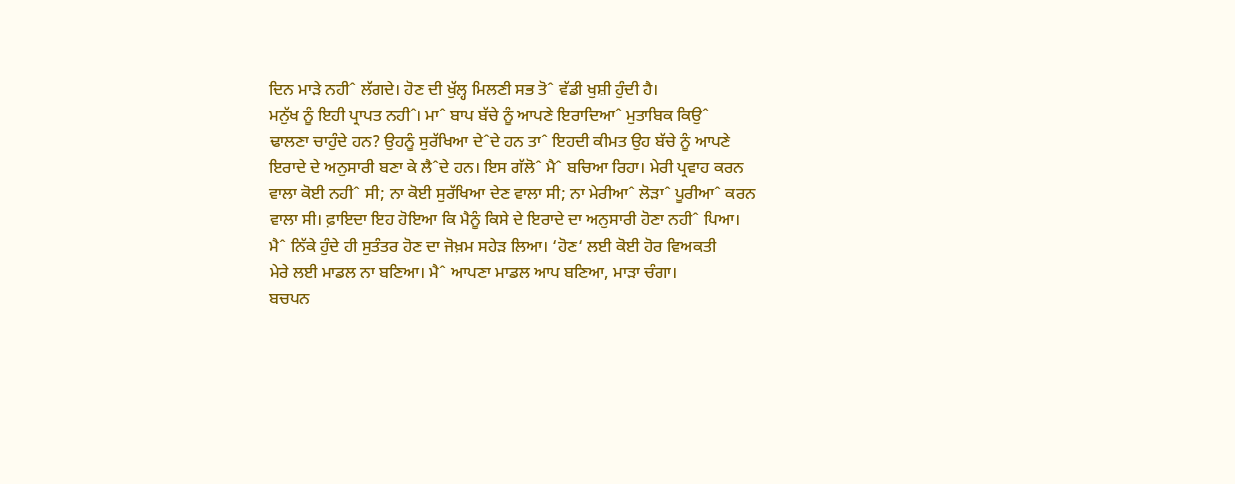ਦਿਨ ਮਾੜੇ ਨਹੀˆ ਲੱਗਦੇ। ਹੋਣ ਦੀ ਖੁੱਲ੍ਹ ਮਿਲਣੀ ਸਭ ਤੋˆ ਵੱਡੀ ਖੁਸ਼ੀ ਹੁੰਦੀ ਹੈ।
ਮਨੁੱਖ ਨੂੰ ਇਹੀ ਪ੍ਰਾਪਤ ਨਹੀˆ। ਮਾˆ ਬਾਪ ਬੱਚੇ ਨੂੰ ਆਪਣੇ ਇਰਾਦਿਆˆ ਮੁਤਾਬਿਕ ਕਿਉˆ
ਢਾਲਣਾ ਚਾਹੁੰਦੇ ਹਨ? ਉਹਨੂੰ ਸੁਰੱਖਿਆ ਦੇˆਦੇ ਹਨ ਤਾˆ ਇਹਦੀ ਕੀਮਤ ਉਹ ਬੱਚੇ ਨੂੰ ਆਪਣੇ
ਇਰਾਦੇ ਦੇ ਅਨੁਸਾਰੀ ਬਣਾ ਕੇ ਲੈˆਦੇ ਹਨ। ਇਸ ਗੱਲੋˆ ਮੈˆ ਬਚਿਆ ਰਿਹਾ। ਮੇਰੀ ਪ੍ਰਵਾਹ ਕਰਨ
ਵਾਲਾ ਕੋਈ ਨਹੀˆ ਸੀ; ਨਾ ਕੋਈ ਸੁਰੱਖਿਆ ਦੇਣ ਵਾਲਾ ਸੀ; ਨਾ ਮੇਰੀਆˆ ਲੋੜਾˆ ਪੂਰੀਆˆ ਕਰਨ
ਵਾਲਾ ਸੀ। ਫ਼ਾਇਦਾ ਇਹ ਹੋਇਆ ਕਿ ਮੈਨੂੰ ਕਿਸੇ ਦੇ ਇਰਾਦੇ ਦਾ ਅਨੁਸਾਰੀ ਹੋਣਾ ਨਹੀˆ ਪਿਆ।
ਮੈˆ ਨਿੱਕੇ ਹੁੰਦੇ ਹੀ ਸੁਤੰਤਰ ਹੋਣ ਦਾ ਜੋਖ਼ਮ ਸਹੇੜ ਲਿਆ। ‘ਹੋਣ‘ ਲਈ ਕੋਈ ਹੋਰ ਵਿਅਕਤੀ
ਮੇਰੇ ਲਈ ਮਾਡਲ ਨਾ ਬਣਿਆ। ਮੈˆ ਆਪਣਾ ਮਾਡਲ ਆਪ ਬਣਿਆ, ਮਾੜਾ ਚੰਗਾ।
ਬਚਪਨ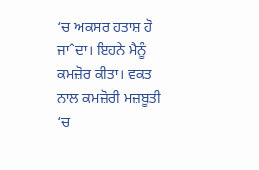‘ਚ ਅਕਸਰ ਹਤਾਸ਼ ਹੋ ਜਾˆਦਾ। ਇਹਨੇ ਮੈਨੂੰ ਕਮਜ਼ੋਰ ਕੀਤਾ। ਵਕਤ ਨਾਲ ਕਮਜ਼ੋਰੀ ਮਜ਼ਬੂਤੀ
‘ਚ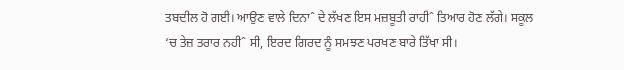ਤਬਦੀਲ ਹੋ ਗਈ। ਆਉਣ ਵਾਲੇ ਦਿਨਾˆ ਦੇ ਲੱਖਣ ਇਸ ਮਜ਼ਬੂਤੀ ਰਾਹੀˆ ਤਿਆਰ ਹੋਣ ਲੱਗੇ। ਸਕੂਲ
‘ਚ ਤੇਜ਼ ਤਰਾਰ ਨਹੀˆ ਸੀ, ਇਰਦ ਗਿਰਦ ਨੂੰ ਸਮਝਣ ਪਰਖਣ ਬਾਰੇ ਤਿੱਖਾ ਸੀ।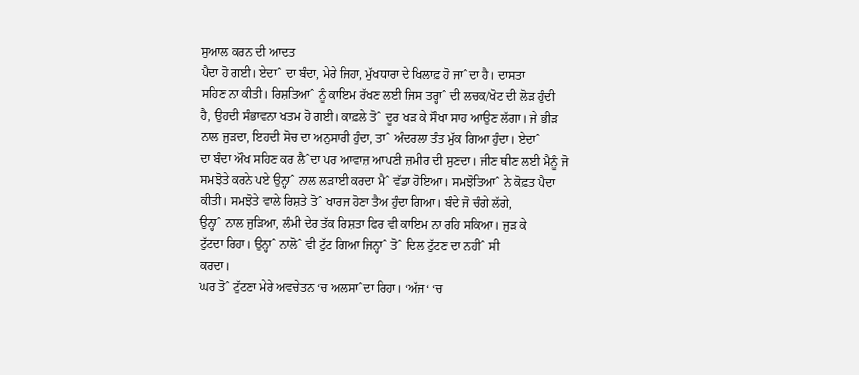ਸੁਆਲ ਕਰਨ ਦੀ ਆਦਤ
ਪੈਦਾ ਹੋ ਗਈ। ਏਦਾˆ ਦਾ ਬੰਦਾ, ਮੇਰੇ ਜਿਹਾ, ਮੁੱਖਧਾਰਾ ਦੇ ਖਿਲਾਫ਼ ਹੋ ਜਾˆਦਾ ਹੈ। ਦਾਸਤਾ
ਸਹਿਣ ਨਾ ਕੀਤੀ। ਰਿਸ਼ਤਿਆˆ ਨੂੰ ਕਾਇਮ ਰੱਖਣ ਲਈ ਜਿਸ ਤਰ੍ਹਾˆ ਦੀ ਲਚਕ/ਖੋਟ ਦੀ ਲੋੜ ਹੁੰਦੀ
ਹੈ, ਉਹਦੀ ਸੰਭਾਵਨਾ ਖਤਮ ਹੋ ਗਈ। ਕਾਫ਼ਲੇ ਤੋˆ ਦੂਰ ਖੜ ਕੇ ਸੌਖਾ ਸਾਹ ਆਉਣ ਲੱਗਾ। ਜੇ ਭੀੜ
ਨਾਲ ਜੁੜਦਾ, ਇਹਦੀ ਸੋਚ ਦਾ ਅਨੁਸਾਰੀ ਹੁੰਦਾ, ਤਾˆ ਅੰਦਰਲਾ ਤੰਤ ਮੁੱਕ ਗਿਆ ਹੁੰਦਾ। ਏਦਾˆ
ਦਾ ਬੰਦਾ ਔਖ ਸਹਿਣ ਕਰ ਲੈˆਦਾ ਪਰ ਆਵਾਜ਼ ਆਪਣੀ ਜ਼ਮੀਰ ਦੀ ਸੁਣਦਾ। ਜੀਣ ਥੀਣ ਲਈ ਮੈਨੂੰ ਜੋ
ਸਮਝੋਤੇ ਕਰਨੇ ਪਏ ਉਨ੍ਹਾˆ ਨਾਲ ਲੜਾਈ ਕਰਦਾ ਮੈˆ ਵੱਡਾ ਹੋਇਆ। ਸਮਝੋਤਿਆˆ ਨੇ ਕੋਫ਼ਤ ਪੈਦਾ
ਕੀਤੀ। ਸਮਝੋਤੇ ਵਾਲੇ ਰਿਸ਼ਤੇ ਤੋˆ ਖਾਰਜ ਹੋਣਾ ਤੈਅ ਹੁੰਦਾ ਗਿਆ। ਬੰਦੇ ਜੋ ਚੰਗੇ ਲੱਗੇ,
ਉਨ੍ਹਾˆ ਨਾਲ ਜੁੜਿਆ, ਲੰਮੀ ਦੇਰ ਤੱਕ ਰਿਸ਼ਤਾ ਫਿਰ ਵੀ ਕਾਇਮ ਨਾ ਰਹਿ ਸਕਿਆ। ਜੁੜ ਕੇ
ਟੁੱਟਦਾ ਰਿਹਾ। ਉਨ੍ਹਾˆ ਨਾਲੋˆ ਵੀ ਟੁੱਟ ਗਿਆ ਜਿਨ੍ਹਾˆ ਤੋˆ ਦਿਲ ਟੁੱਟਣ ਦਾ ਨਹੀˆ ਸੀ
ਕਰਦਾ।
ਘਰ ਤੋˆ ਟੁੱਟਣਾ ਮੇਰੇ ਅਵਚੇਤਨ ‘ਚ ਅਲਸਾˆਦਾ ਰਿਹਾ। ‘ਅੱਜ‘ ‘ਚ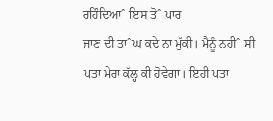ਰਹਿੰਦਿਆˆ ਇਸ ਤੋˆ ਪਾਰ
ਜਾਣ ਦੀ ਤਾˆਘ ਕਦੇ ਨਾ ਮੁੱਕੀ। ਮੈਨੂੰ ਨਹੀˆ ਸੀ ਪਤਾ ਮੇਰਾ ਕੱਲ੍ਹ ਕੀ ਹੋਵੇਗਾ। ਇਹੀ ਪਤਾ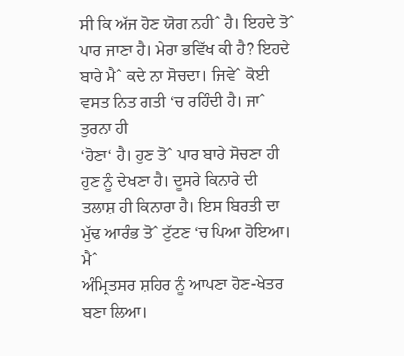ਸੀ ਕਿ ਅੱਜ ਹੋਣ ਯੋਗ ਨਹੀˆ ਹੈ। ਇਹਦੇ ਤੋˆ ਪਾਰ ਜਾਣਾ ਹੈ। ਮੇਰਾ ਭਵਿੱਖ ਕੀ ਹੈ? ਇਹਦੇ
ਬਾਰੇ ਮੈˆ ਕਦੇ ਨਾ ਸੋਚਦਾ। ਜਿਵੇˆ ਕੋਈ ਵਸਤ ਨਿਤ ਗਤੀ ‘ਚ ਰਹਿੰਦੀ ਹੈ। ਜਾˆ ਤੁਰਨਾ ਹੀ
‘ਹੋਣਾ‘ ਹੈ। ਹੁਣ ਤੋˆ ਪਾਰ ਬਾਰੇ ਸੋਚਣਾ ਹੀ ਹੁਣ ਨੂੰ ਦੇਖਣਾ ਹੈ। ਦੂਸਰੇ ਕਿਨਾਰੇ ਦੀ
ਤਲਾਸ਼ ਹੀ ਕਿਨਾਰਾ ਹੈ। ਇਸ ਬਿਰਤੀ ਦਾ ਮੁੱਢ ਆਰੰਭ ਤੋˆ ਟੁੱਟਣ ‘ਚ ਪਿਆ ਹੋਇਆ। ਮੈˆ
ਅੰਮ੍ਰਿਤਸਰ ਸ਼ਹਿਰ ਨੂੰ ਆਪਣਾ ਹੋਣ-ਖੇਤਰ ਬਣਾ ਲਿਆ।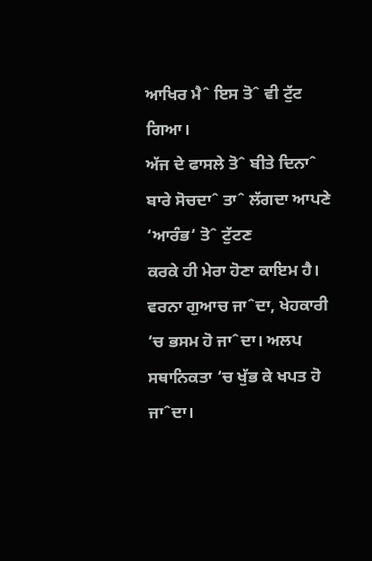ਆਖਿਰ ਮੈˆ ਇਸ ਤੋˆ ਵੀ ਟੁੱਟ ਗਿਆ।
ਅੱਜ ਦੇ ਫਾਸਲੇ ਤੋˆ ਬੀਤੇ ਦਿਨਾˆ ਬਾਰੇ ਸੋਚਦਾˆ ਤਾˆ ਲੱਗਦਾ ਆਪਣੇ ‘ਆਰੰਭ‘ ਤੋˆ ਟੁੱਟਣ
ਕਰਕੇ ਹੀ ਮੇਰਾ ਹੋਣਾ ਕਾਇਮ ਹੈ। ਵਰਨਾ ਗੁਆਚ ਜਾˆਦਾ, ਖੇਹਕਾਰੀ ‘ਚ ਭਸਮ ਹੋ ਜਾˆਦਾ। ਅਲਪ
ਸਥਾਨਿਕਤਾ ‘ਚ ਖੁੱਭ ਕੇ ਖਪਤ ਹੋ ਜਾˆਦਾ।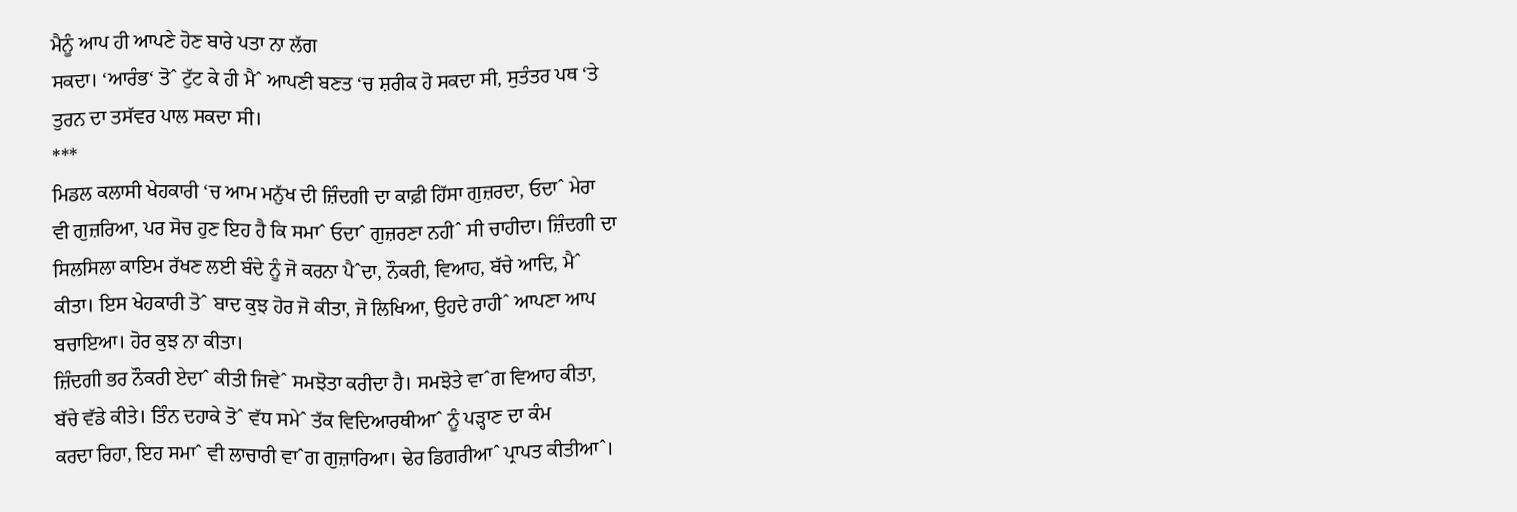ਮੈਨੂੰ ਆਪ ਹੀ ਆਪਣੇ ਹੋਣ ਬਾਰੇ ਪਤਾ ਨਾ ਲੱਗ
ਸਕਦਾ। ‘ਆਰੰਭ‘ ਤੋˆ ਟੁੱਟ ਕੇ ਹੀ ਮੈˆ ਆਪਣੀ ਬਣਤ ‘ਚ ਸ਼ਰੀਕ ਹੋ ਸਕਦਾ ਸੀ, ਸੁਤੰਤਰ ਪਥ ‘ਤੇ
ਤੁਰਨ ਦਾ ਤਸੱਵਰ ਪਾਲ ਸਕਦਾ ਸੀ।
***
ਮਿਡਲ ਕਲਾਸੀ ਖੇਹਕਾਰੀ ‘ਚ ਆਮ ਮਨੁੱਖ ਦੀ ਜ਼ਿੰਦਗੀ ਦਾ ਕਾਫ਼ੀ ਹਿੱਸਾ ਗੁਜ਼ਰਦਾ, ਓਦਾˆ ਮੇਰਾ
ਵੀ ਗੁਜ਼ਰਿਆ, ਪਰ ਸੋਚ ਹੁਣ ਇਹ ਹੈ ਕਿ ਸਮਾˆ ਓਦਾˆ ਗੁਜ਼ਰਣਾ ਨਹੀˆ ਸੀ ਚਾਹੀਦਾ। ਜ਼ਿੰਦਗੀ ਦਾ
ਸਿਲਸਿਲਾ ਕਾਇਮ ਰੱਖਣ ਲਈ ਬੰਦੇ ਨੂੰ ਜੋ ਕਰਨਾ ਪੈˆਦਾ, ਨੌਕਰੀ, ਵਿਆਹ, ਬੱਚੇ ਆਦਿ, ਮੈˆ
ਕੀਤਾ। ਇਸ ਖੇਹਕਾਰੀ ਤੋˆ ਬਾਦ ਕੁਝ ਹੋਰ ਜੋ ਕੀਤਾ, ਜੋ ਲਿਖਿਆ, ਉਹਦੇ ਰਾਹੀˆ ਆਪਣਾ ਆਪ
ਬਚਾਇਆ। ਹੋਰ ਕੁਝ ਨਾ ਕੀਤਾ।
ਜ਼ਿੰਦਗੀ ਭਰ ਨੌਕਰੀ ਏਦਾˆ ਕੀਤੀ ਜਿਵੇˆ ਸਮਝੋਤਾ ਕਰੀਦਾ ਹੈ। ਸਮਝੋਤੇ ਵਾˆਗ ਵਿਆਹ ਕੀਤਾ,
ਬੱਚੇ ਵੱਡੇ ਕੀਤੇ। ਤਿੰਨ ਦਹਾਕੇ ਤੋˆ ਵੱਧ ਸਮੇˆ ਤੱਕ ਵਿਦਿਆਰਥੀਆˆ ਨੂੰ ਪੜ੍ਹਾਣ ਦਾ ਕੰਮ
ਕਰਦਾ ਰਿਹਾ, ਇਹ ਸਮਾˆ ਵੀ ਲਾਚਾਰੀ ਵਾˆਗ ਗੁਜ਼ਾਰਿਆ। ਢੇਰ ਡਿਗਰੀਆˆ ਪ੍ਰਾਪਤ ਕੀਤੀਆˆ।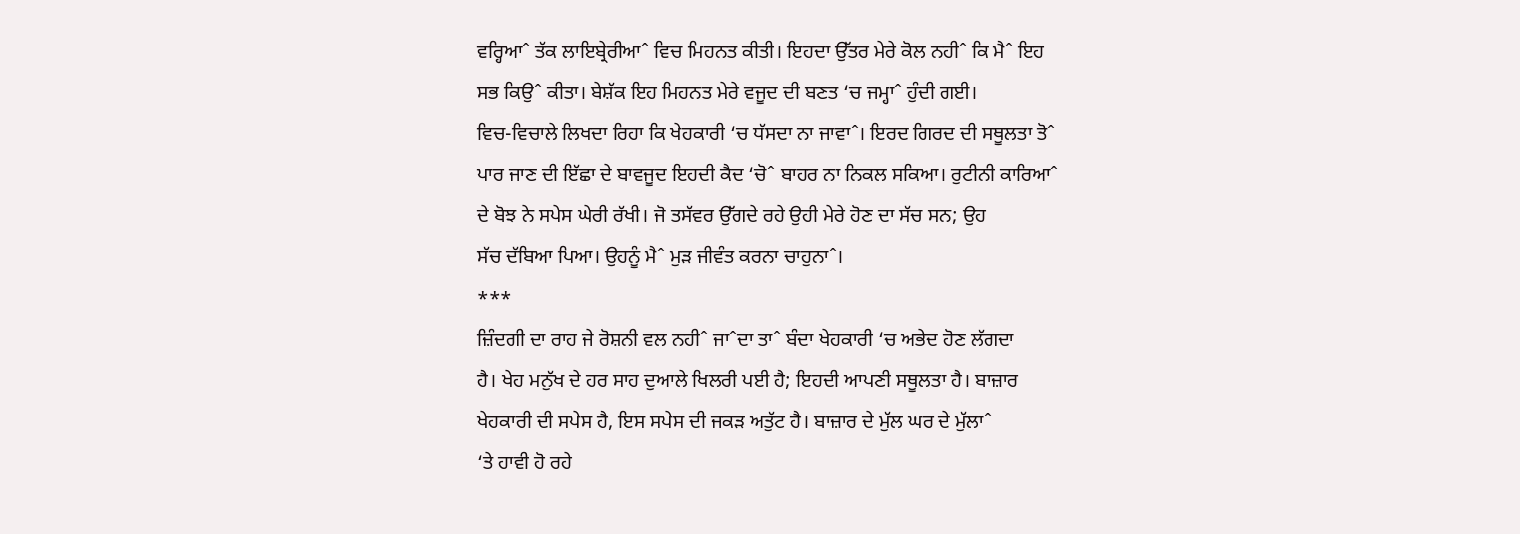ਵਰ੍ਹਿਆˆ ਤੱਕ ਲਾਇਬ੍ਰੇਰੀਆˆ ਵਿਚ ਮਿਹਨਤ ਕੀਤੀ। ਇਹਦਾ ਉੱਤਰ ਮੇਰੇ ਕੋਲ ਨਹੀˆ ਕਿ ਮੈˆ ਇਹ
ਸਭ ਕਿਉˆ ਕੀਤਾ। ਬੇਸ਼ੱਕ ਇਹ ਮਿਹਨਤ ਮੇਰੇ ਵਜੂਦ ਦੀ ਬਣਤ ‘ਚ ਜਮ੍ਹਾˆ ਹੁੰਦੀ ਗਈ।
ਵਿਚ-ਵਿਚਾਲੇ ਲਿਖਦਾ ਰਿਹਾ ਕਿ ਖੇਹਕਾਰੀ ‘ਚ ਧੱਸਦਾ ਨਾ ਜਾਵਾˆ। ਇਰਦ ਗਿਰਦ ਦੀ ਸਥੂਲਤਾ ਤੋˆ
ਪਾਰ ਜਾਣ ਦੀ ਇੱਛਾ ਦੇ ਬਾਵਜੂਦ ਇਹਦੀ ਕੈਦ ‘ਚੋˆ ਬਾਹਰ ਨਾ ਨਿਕਲ ਸਕਿਆ। ਰੁਟੀਨੀ ਕਾਰਿਆˆ
ਦੇ ਬੋਝ ਨੇ ਸਪੇਸ ਘੇਰੀ ਰੱਖੀ। ਜੋ ਤਸੱਵਰ ਉੱਗਦੇ ਰਹੇ ਉਹੀ ਮੇਰੇ ਹੋਣ ਦਾ ਸੱਚ ਸਨ; ਉਹ
ਸੱਚ ਦੱਬਿਆ ਪਿਆ। ਉਹਨੂੰ ਮੈˆ ਮੁੜ ਜੀਵੰਤ ਕਰਨਾ ਚਾਹੁਨਾˆ।
***
ਜ਼ਿੰਦਗੀ ਦਾ ਰਾਹ ਜੇ ਰੋਸ਼ਨੀ ਵਲ ਨਹੀˆ ਜਾˆਦਾ ਤਾˆ ਬੰਦਾ ਖੇਹਕਾਰੀ ‘ਚ ਅਭੇਦ ਹੋਣ ਲੱਗਦਾ
ਹੈ। ਖੇਹ ਮਨੁੱਖ ਦੇ ਹਰ ਸਾਹ ਦੁਆਲੇ ਖਿਲਰੀ ਪਈ ਹੈ; ਇਹਦੀ ਆਪਣੀ ਸਥੂਲਤਾ ਹੈ। ਬਾਜ਼ਾਰ
ਖੇਹਕਾਰੀ ਦੀ ਸਪੇਸ ਹੈ, ਇਸ ਸਪੇਸ ਦੀ ਜਕੜ ਅਤੁੱਟ ਹੈ। ਬਾਜ਼ਾਰ ਦੇ ਮੁੱਲ ਘਰ ਦੇ ਮੁੱਲਾˆ
‘ਤੇ ਹਾਵੀ ਹੋ ਰਹੇ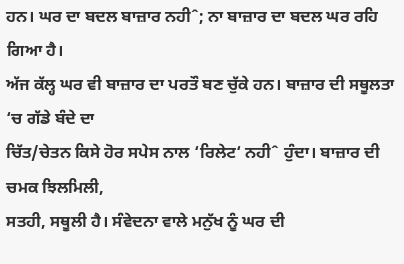ਹਨ। ਘਰ ਦਾ ਬਦਲ ਬਾਜ਼ਾਰ ਨਹੀˆ; ਨਾ ਬਾਜ਼ਾਰ ਦਾ ਬਦਲ ਘਰ ਰਹਿ ਗਿਆ ਹੈ।
ਅੱਜ ਕੱਲ੍ਹ ਘਰ ਵੀ ਬਾਜ਼ਾਰ ਦਾ ਪਰਤੌ ਬਣ ਚੁੱਕੇ ਹਨ। ਬਾਜ਼ਾਰ ਦੀ ਸਥੂਲਤਾ ‘ਚ ਗੱਡੇ ਬੰਦੇ ਦਾ
ਚਿੱਤ/ਚੇਤਨ ਕਿਸੇ ਹੋਰ ਸਪੇਸ ਨਾਲ ‘ਰਿਲੇਟ‘ ਨਹੀˆ ਹੁੰਦਾ। ਬਾਜ਼ਾਰ ਦੀ ਚਮਕ ਝਿਲਮਿਲੀ,
ਸਤਹੀ, ਸਥੂਲੀ ਹੈ। ਸੰਵੇਦਨਾ ਵਾਲੇ ਮਨੁੱਖ ਨੂੰ ਘਰ ਦੀ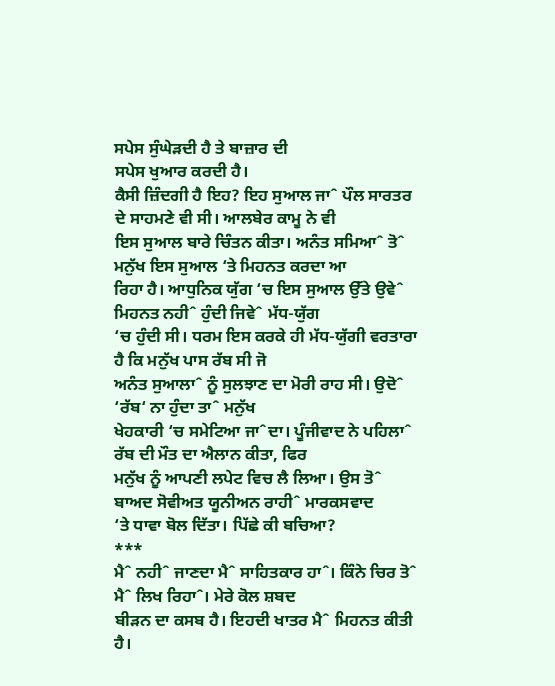ਸਪੇਸ ਸੁੰਘੇੜਦੀ ਹੈ ਤੇ ਬਾਜ਼ਾਰ ਦੀ
ਸਪੇਸ ਖੁਆਰ ਕਰਦੀ ਹੈ।
ਕੈਸੀ ਜ਼ਿੰਦਗੀ ਹੈ ਇਹ? ਇਹ ਸੁਆਲ ਜਾˆ ਪੌਲ ਸਾਰਤਰ ਦੇ ਸਾਹਮਣੇ ਵੀ ਸੀ। ਆਲਬੇਰ ਕਾਮੂ ਨੇ ਵੀ
ਇਸ ਸੁਆਲ ਬਾਰੇ ਚਿੰਤਨ ਕੀਤਾ। ਅਨੰਤ ਸਮਿਆˆ ਤੋˆ ਮਨੁੱਖ ਇਸ ਸੁਆਲ ‘ਤੇ ਮਿਹਨਤ ਕਰਦਾ ਆ
ਰਿਹਾ ਹੈ। ਆਧੁਨਿਕ ਯੁੱਗ ‘ਚ ਇਸ ਸੁਆਲ ਉੱਤੇ ਉਵੇˆ ਮਿਹਨਤ ਨਹੀˆ ਹੁੰਦੀ ਜਿਵੇˆ ਮੱਧ-ਯੁੱਗ
‘ਚ ਹੁੰਦੀ ਸੀ। ਧਰਮ ਇਸ ਕਰਕੇ ਹੀ ਮੱਧ-ਯੁੱਗੀ ਵਰਤਾਰਾ ਹੈ ਕਿ ਮਨੁੱਖ ਪਾਸ ਰੱਬ ਸੀ ਜੋ
ਅਨੰਤ ਸੁਆਲਾˆ ਨੂੰ ਸੁਲਝਾਣ ਦਾ ਮੋਰੀ ਰਾਹ ਸੀ। ਉਦੋˆ ‘ਰੱਬ‘ ਨਾ ਹੁੰਦਾ ਤਾˆ ਮਨੁੱਖ
ਖੇਹਕਾਰੀ ‘ਚ ਸਮੇਟਿਆ ਜਾˆਦਾ। ਪੂੰਜੀਵਾਦ ਨੇ ਪਹਿਲਾˆ ਰੱਬ ਦੀ ਮੌਤ ਦਾ ਐਲਾਨ ਕੀਤਾ, ਫਿਰ
ਮਨੁੱਖ ਨੂੰ ਆਪਣੀ ਲਪੇਟ ਵਿਚ ਲੈ ਲਿਆ। ਉਸ ਤੋˆ ਬਾਅਦ ਸੋਵੀਅਤ ਯੂਨੀਅਨ ਰਾਹੀˆ ਮਾਰਕਸਵਾਦ
‘ਤੇ ਧਾਵਾ ਬੋਲ ਦਿੱਤਾ। ਪਿੱਛੇ ਕੀ ਬਚਿਆ?
***
ਮੈˆ ਨਹੀˆ ਜਾਣਦਾ ਮੈˆ ਸਾਹਿਤਕਾਰ ਹਾˆ। ਕਿੰਨੇ ਚਿਰ ਤੋˆ ਮੈˆ ਲਿਖ ਰਿਹਾˆ। ਮੇਰੇ ਕੋਲ ਸ਼ਬਦ
ਬੀੜਨ ਦਾ ਕਸਬ ਹੈ। ਇਹਦੀ ਖਾਤਰ ਮੈˆ ਮਿਹਨਤ ਕੀਤੀ ਹੈ।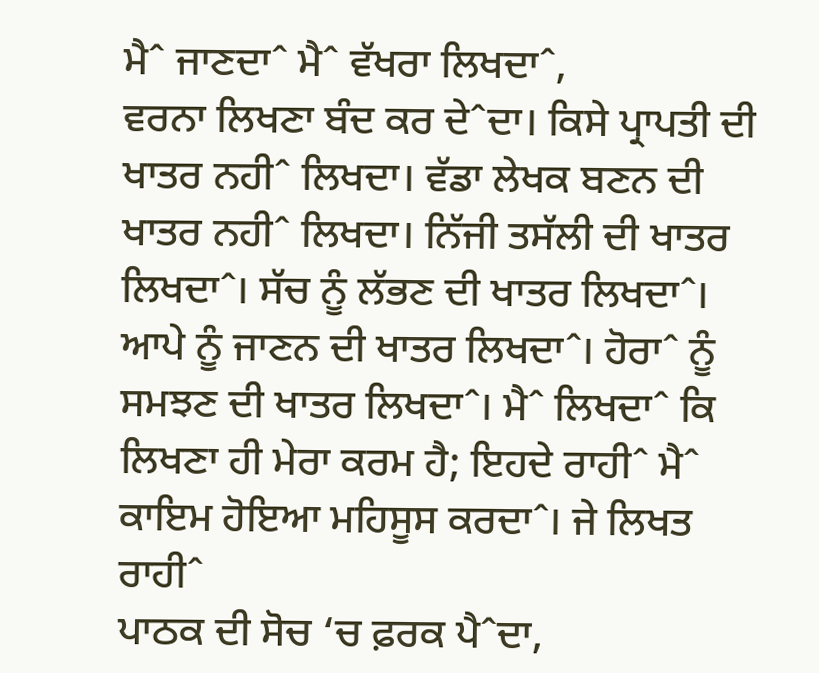ਮੈˆ ਜਾਣਦਾˆ ਮੈˆ ਵੱਖਰਾ ਲਿਖਦਾˆ,
ਵਰਨਾ ਲਿਖਣਾ ਬੰਦ ਕਰ ਦੇˆਦਾ। ਕਿਸੇ ਪ੍ਰਾਪਤੀ ਦੀ ਖਾਤਰ ਨਹੀˆ ਲਿਖਦਾ। ਵੱਡਾ ਲੇਖਕ ਬਣਨ ਦੀ
ਖਾਤਰ ਨਹੀˆ ਲਿਖਦਾ। ਨਿੱਜੀ ਤਸੱਲੀ ਦੀ ਖਾਤਰ ਲਿਖਦਾˆ। ਸੱਚ ਨੂੰ ਲੱਭਣ ਦੀ ਖਾਤਰ ਲਿਖਦਾˆ।
ਆਪੇ ਨੂੰ ਜਾਣਨ ਦੀ ਖਾਤਰ ਲਿਖਦਾˆ। ਹੋਰਾˆ ਨੂੰ ਸਮਝਣ ਦੀ ਖਾਤਰ ਲਿਖਦਾˆ। ਮੈˆ ਲਿਖਦਾˆ ਕਿ
ਲਿਖਣਾ ਹੀ ਮੇਰਾ ਕਰਮ ਹੈ; ਇਹਦੇ ਰਾਹੀˆ ਮੈˆ ਕਾਇਮ ਹੋਇਆ ਮਹਿਸੂਸ ਕਰਦਾˆ। ਜੇ ਲਿਖਤ ਰਾਹੀˆ
ਪਾਠਕ ਦੀ ਸੋਚ ‘ਚ ਫ਼ਰਕ ਪੈˆਦਾ,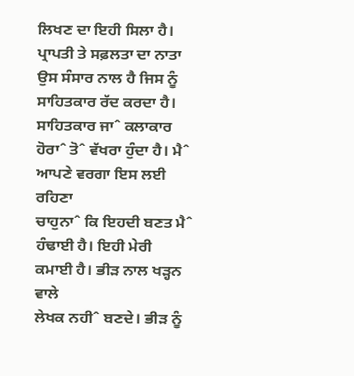ਲਿਖਣ ਦਾ ਇਹੀ ਸਿਲਾ ਹੈ।
ਪ੍ਰਾਪਤੀ ਤੇ ਸਫ਼ਲਤਾ ਦਾ ਨਾਤਾ ਉਸ ਸੰਸਾਰ ਨਾਲ ਹੈ ਜਿਸ ਨੂੰ ਸਾਹਿਤਕਾਰ ਰੱਦ ਕਰਦਾ ਹੈ।
ਸਾਹਿਤਕਾਰ ਜਾˆ ਕਲਾਕਾਰ ਹੋਰਾˆ ਤੋˆ ਵੱਖਰਾ ਹੁੰਦਾ ਹੈ। ਮੈˆ ਆਪਣੇ ਵਰਗਾ ਇਸ ਲਈ ਰਹਿਣਾ
ਚਾਹੁਨਾˆ ਕਿ ਇਹਦੀ ਬਣਤ ਮੈˆ ਹੰਢਾਈ ਹੈ। ਇਹੀ ਮੇਰੀ ਕਮਾਈ ਹੈ। ਭੀੜ ਨਾਲ ਖੜ੍ਹਨ ਵਾਲੇ
ਲੇਖਕ ਨਹੀˆ ਬਣਦੇ। ਭੀੜ ਨੂੰ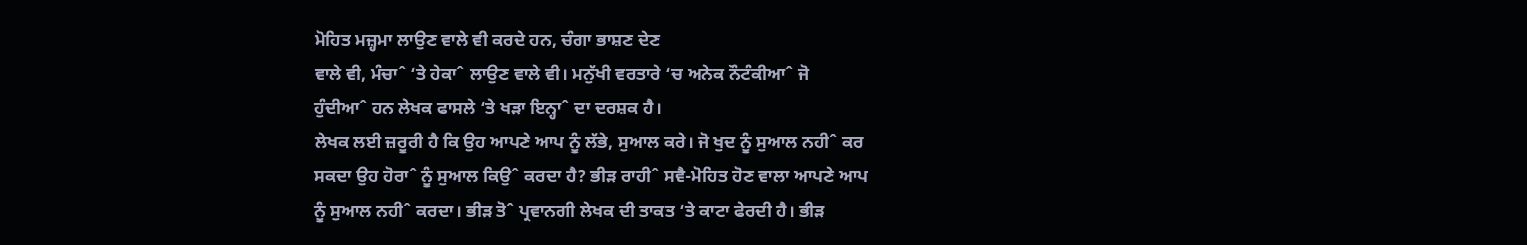ਮੋਹਿਤ ਮਜ਼੍ਹਮਾ ਲਾਉਣ ਵਾਲੇ ਵੀ ਕਰਦੇ ਹਨ, ਚੰਗਾ ਭਾਸ਼ਣ ਦੇਣ
ਵਾਲੇ ਵੀ, ਮੰਚਾˆ ‘ਤੇ ਹੇਕਾˆ ਲਾਉਣ ਵਾਲੇ ਵੀ। ਮਨੁੱਖੀ ਵਰਤਾਰੇ ‘ਚ ਅਨੇਕ ਨੌਟੰਕੀਆˆ ਜੋ
ਹੁੰਦੀਆˆ ਹਨ ਲੇਖਕ ਫਾਸਲੇ ‘ਤੇ ਖੜਾ ਇਨ੍ਹਾˆ ਦਾ ਦਰਸ਼ਕ ਹੈ।
ਲੇਖਕ ਲਈ ਜ਼ਰੂਰੀ ਹੈ ਕਿ ਉਹ ਆਪਣੇ ਆਪ ਨੂੰ ਲੱਭੇ, ਸੁਆਲ ਕਰੇ। ਜੋ ਖੁਦ ਨੂੰ ਸੁਆਲ ਨਹੀˆ ਕਰ
ਸਕਦਾ ਉਹ ਹੋਰਾˆ ਨੂੰ ਸੁਆਲ ਕਿਉˆ ਕਰਦਾ ਹੈ? ਭੀੜ ਰਾਹੀˆ ਸਵੈ-ਮੋਹਿਤ ਹੋਣ ਵਾਲਾ ਆਪਣੇ ਆਪ
ਨੂੰ ਸੁਆਲ ਨਹੀˆ ਕਰਦਾ। ਭੀੜ ਤੋˆ ਪ੍ਰਵਾਨਗੀ ਲੇਖਕ ਦੀ ਤਾਕਤ ‘ਤੇ ਕਾਟਾ ਫੇਰਦੀ ਹੈ। ਭੀੜ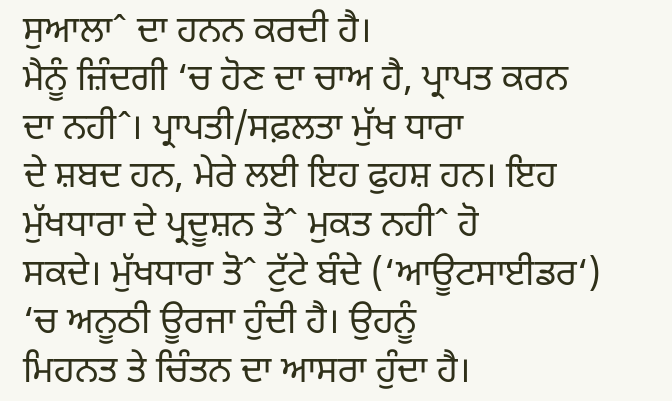ਸੁਆਲਾˆ ਦਾ ਹਨਨ ਕਰਦੀ ਹੈ।
ਮੈਨੂੰ ਜ਼ਿੰਦਗੀ ‘ਚ ਹੋਣ ਦਾ ਚਾਅ ਹੈ, ਪ੍ਰਾਪਤ ਕਰਨ ਦਾ ਨਹੀˆ। ਪ੍ਰਾਪਤੀ/ਸਫ਼ਲਤਾ ਮੁੱਖ ਧਾਰਾ
ਦੇ ਸ਼ਬਦ ਹਨ, ਮੇਰੇ ਲਈ ਇਹ ਫੁਹਸ਼ ਹਨ। ਇਹ ਮੁੱਖਧਾਰਾ ਦੇ ਪ੍ਰਦੂਸ਼ਨ ਤੋˆ ਮੁਕਤ ਨਹੀˆ ਹੋ
ਸਕਦੇ। ਮੁੱਖਧਾਰਾ ਤੋˆ ਟੁੱਟੇ ਬੰਦੇ (‘ਆਊਟਸਾਈਡਰ‘) ‘ਚ ਅਨੂਠੀ ਊਰਜਾ ਹੁੰਦੀ ਹੈ। ਉਹਨੂੰ
ਮਿਹਨਤ ਤੇ ਚਿੰਤਨ ਦਾ ਆਸਰਾ ਹੁੰਦਾ ਹੈ।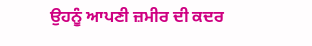ਉਹਨੂੰ ਆਪਣੀ ਜ਼ਮੀਰ ਦੀ ਕਦਰ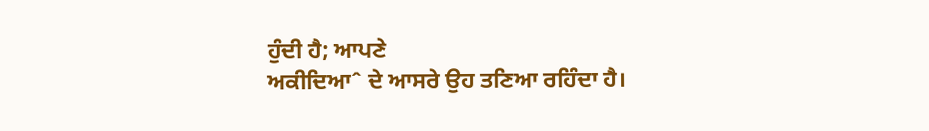ਹੁੰਦੀ ਹੈ; ਆਪਣੇ
ਅਕੀਦਿਆˆ ਦੇ ਆਸਰੇ ਉਹ ਤਣਿਆ ਰਹਿੰਦਾ ਹੈ।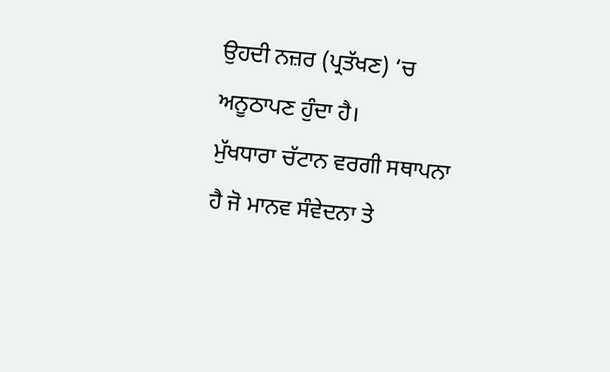ਉਹਦੀ ਨਜ਼ਰ (ਪ੍ਰਤੱਖਣ) ‘ਚ ਅਨੂਠਾਪਣ ਹੁੰਦਾ ਹੈ।
ਮੁੱਖਧਾਰਾ ਚੱਟਾਨ ਵਰਗੀ ਸਥਾਪਨਾ ਹੈ ਜੋ ਮਾਨਵ ਸੰਵੇਦਨਾ ਤੇ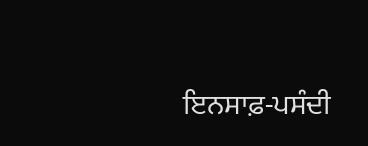ਇਨਸਾਫ਼-ਪਸੰਦੀ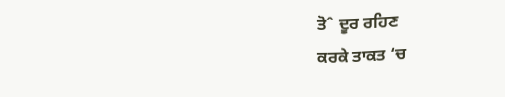ਤੋˆ ਦੂਰ ਰਹਿਣ
ਕਰਕੇ ਤਾਕਤ ‘ਚ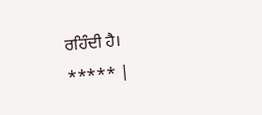ਰਹਿੰਦੀ ਹੈ।
***** |